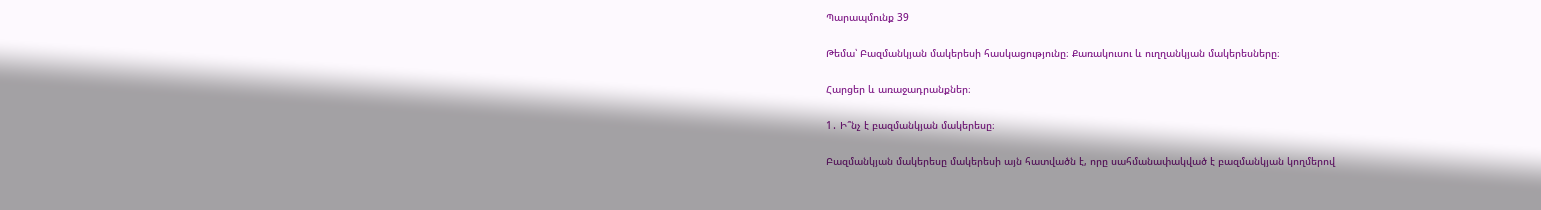Պարապմունք 39

Թեմա՝ Բազմանկյան մակերեսի հասկացությունը։ Քառակուսու և ուղղանկյան մակերեսները։

Հարցեր և առաջադրանքներ։

1․ Ի՞նչ է բազմանկյան մակերեսը։

Բազմանկյան մակերեսը մակերեսի այն հատվածն է, որը սահմանափակված է բազմանկյան կողմերով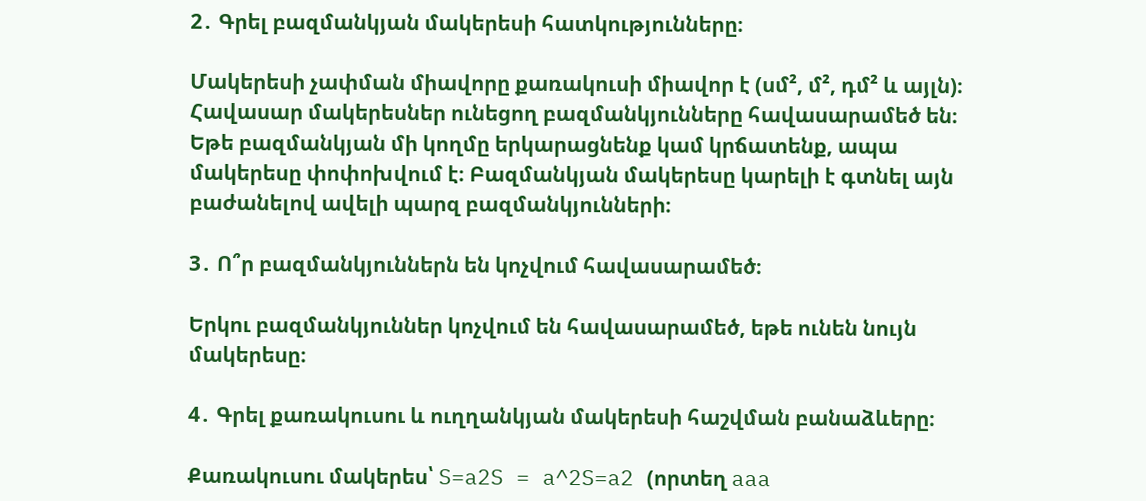2․ Գրել բազմանկյան մակերեսի հատկությունները։

Մակերեսի չափման միավորը քառակուսի միավոր է (սմ², մ², դմ² և այլն)։ Հավասար մակերեսներ ունեցող բազմանկյունները հավասարամեծ են։ Եթե բազմանկյան մի կողմը երկարացնենք կամ կրճատենք, ապա մակերեսը փոփոխվում է։ Բազմանկյան մակերեսը կարելի է գտնել այն բաժանելով ավելի պարզ բազմանկյունների։

3․ Ո՞ր բազմանկյուններն են կոչվում հավասարամեծ։

Երկու բազմանկյուններ կոչվում են հավասարամեծ, եթե ունեն նույն մակերեսը։

4․ Գրել քառակուսու և ուղղանկյան մակերեսի հաշվման բանաձևերը։

Քառակուսու մակերես՝ S=a2S = a^2S=a2 (որտեղ aaa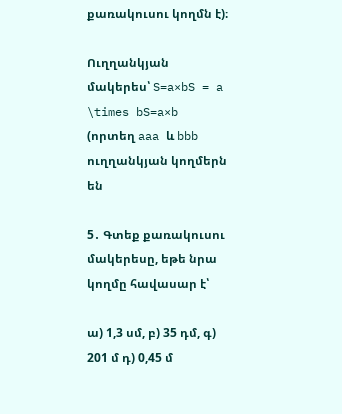քառակուսու կողմն է)։

Ուղղանկյան մակերես՝ S=a×bS = a \times bS=a×b (որտեղ aaa և bbb ուղղանկյան կողմերն են

5․ Գտեք քառակուսու մակերեսը, եթե նրա կողմը հավասար է՝

ա) 1,3 սմ, բ) 35 դմ, գ) 201 մ դ) 0,45 մ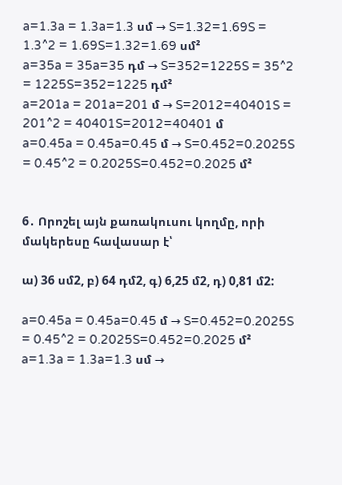a=1.3a = 1.3a=1.3 սմ → S=1.32=1.69S = 1.3^2 = 1.69S=1.32=1.69 սմ²
a=35a = 35a=35 դմ → S=352=1225S = 35^2 = 1225S=352=1225 դմ²
a=201a = 201a=201 մ → S=2012=40401S = 201^2 = 40401S=2012=40401 մ
a=0.45a = 0.45a=0.45 մ → S=0.452=0.2025S = 0.45^2 = 0.2025S=0.452=0.2025 մ²


6․ Որոշել այն քառակուսու կողմը, որի մակերեսը հավասար է՝

ա) 36 սմ2, բ) 64 դմ2, գ) 6,25 մ2, դ) 0,81 մ2:

a=0.45a = 0.45a=0.45 մ → S=0.452=0.2025S = 0.45^2 = 0.2025S=0.452=0.2025 մ²
a=1.3a = 1.3a=1.3 սմ →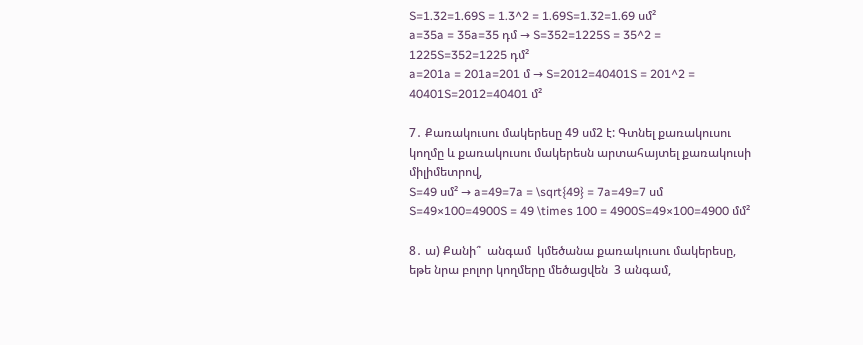S=1.32=1.69S = 1.3^2 = 1.69S=1.32=1.69 սմ²
a=35a = 35a=35 դմ → S=352=1225S = 35^2 = 1225S=352=1225 դմ²
a=201a = 201a=201 մ → S=2012=40401S = 201^2 = 40401S=2012=40401 մ²

7․ Քառակուսու մակերեսը 49 սմ2 է: Գտնել քառակուսու կողմը և քառակուսու մակերեսն արտահայտել քառակուսի միլիմետրով,
S=49 սմ² → a=49=7a = \sqrt{49} = 7a=49=7 սմ S=49×100=4900S = 49 \times 100 = 4900S=49×100=4900 մմ²

8․ ա) Քանի՞  անգամ  կմեծանա քառակուսու մակերեսը, եթե նրա բոլոր կողմերը մեծացվեն  3 անգամ,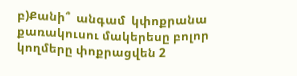բ)Քանի՞  անգամ  կփոքրանա  քառակուսու մակերեսը բոլոր կողմերը փոքրացվեն 2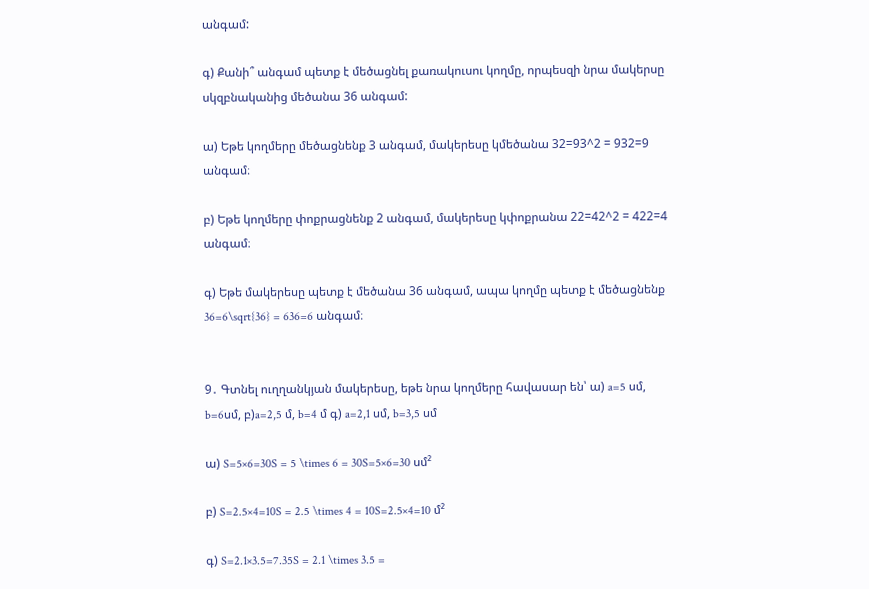անգամ:

գ) Քանի՞ անգամ պետք է մեծացնել քառակուսու կողմը, որպեսզի նրա մակերսը սկզբնականից մեծանա 36 անգամ:

ա) Եթե կողմերը մեծացնենք 3 անգամ, մակերեսը կմեծանա 32=93^2 = 932=9 անգամ։

բ) Եթե կողմերը փոքրացնենք 2 անգամ, մակերեսը կփոքրանա 22=42^2 = 422=4 անգամ։

գ) Եթե մակերեսը պետք է մեծանա 36 անգամ, ապա կողմը պետք է մեծացնենք 36=6\sqrt{36} = 636=6 անգամ։


9․ Գտնել ուղղանկյան մակերեսը, եթե նրա կողմերը հավասար են՝ ա) a=5 սմ, b=6սմ, բ)a=2,5 մ, b=4 մ գ) a=2,1 սմ, b=3,5 սմ

ա) S=5×6=30S = 5 \times 6 = 30S=5×6=30 սմ²

բ) S=2.5×4=10S = 2.5 \times 4 = 10S=2.5×4=10 մ²

գ) S=2.1×3.5=7.35S = 2.1 \times 3.5 =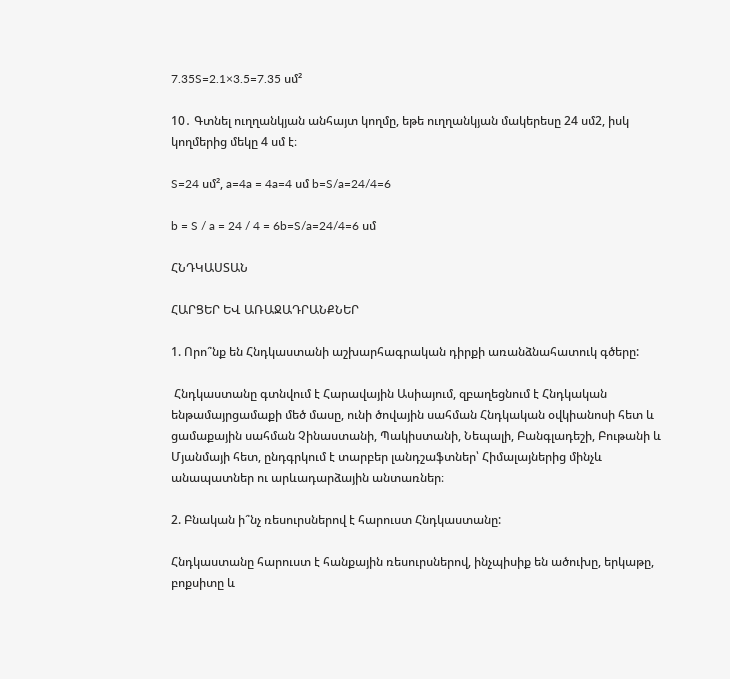7.35S=2.1×3.5=7.35 սմ²

10․ Գտնել ուղղանկյան անհայտ կողմը, եթե ուղղանկյան մակերեսը 24 սմ2, իսկ կողմերից մեկը 4 սմ է։

S=24 սմ², a=4a = 4a=4 սմ b=S/a=24/4=6

b = S / a = 24 / 4 = 6b=S/a=24/4=6 սմ

ՀՆԴԿԱՍՏԱՆ

ՀԱՐՑԵՐ ԵՎ ԱՌԱՋԱԴՐԱՆՔՆԵՐ

1. Որո՞նք են Հնդկաստանի աշխարհագրական դիրքի առանձնահատուկ գծերը:

 Հնդկաստանը գտնվում է Հարավային Ասիայում, զբաղեցնում է Հնդկական ենթամայրցամաքի մեծ մասը, ունի ծովային սահման Հնդկական օվկիանոսի հետ և ցամաքային սահման Չինաստանի, Պակիստանի, Նեպալի, Բանգլադեշի, Բութանի և Մյանմայի հետ, ընդգրկում է տարբեր լանդշաֆտներ՝ Հիմալայներից մինչև անապատներ ու արևադարձային անտառներ։

2. Բնական ի՞նչ ռեսուրսներով է հարուստ Հնդկաստանը:

Հնդկաստանը հարուստ է հանքային ռեսուրսներով, ինչպիսիք են ածուխը, երկաթը, բոքսիտը և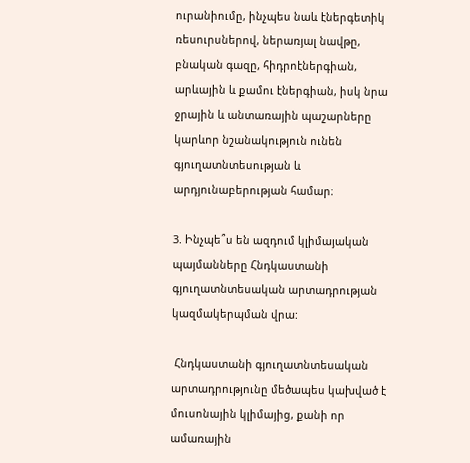ուրանիումը, ինչպես նաև էներգետիկ ռեսուրսներով, ներառյալ նավթը, բնական գազը, հիդրոէներգիան, արևային և քամու էներգիան, իսկ նրա ջրային և անտառային պաշարները կարևոր նշանակություն ունեն գյուղատնտեսության և արդյունաբերության համար։

3. Ինչպե՞ս են ազդում կլիմայական պայմանները Հնդկաստանի գյուղատնտեսական արտադրության կազմակերպման վրա:

 Հնդկաստանի գյուղատնտեսական արտադրությունը մեծապես կախված է մուսոնային կլիմայից, քանի որ ամառային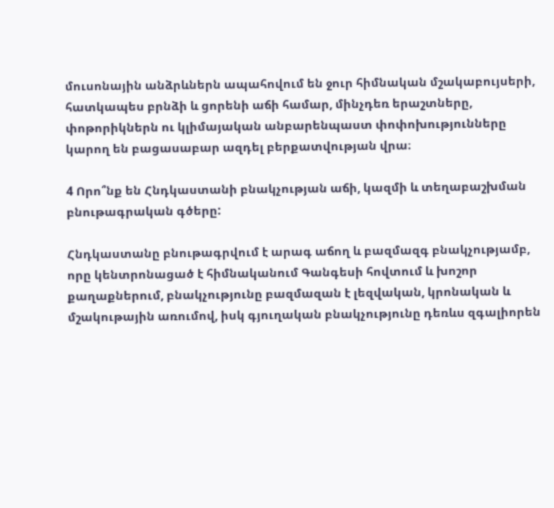մուսոնային անձրևներն ապահովում են ջուր հիմնական մշակաբույսերի, հատկապես բրնձի և ցորենի աճի համար, մինչդեռ երաշտները, փոթորիկներն ու կլիմայական անբարենպաստ փոփոխությունները կարող են բացասաբար ազդել բերքատվության վրա։

4 Որո՞նք են Հնդկաստանի բնակչության աճի, կազմի և տեղաբաշխման բնութագրական գծերը:

Հնդկաստանը բնութագրվում է արագ աճող և բազմազգ բնակչությամբ, որը կենտրոնացած է հիմնականում Գանգեսի հովտում և խոշոր քաղաքներում, բնակչությունը բազմազան է լեզվական, կրոնական և մշակութային առումով, իսկ գյուղական բնակչությունը դեռևս զգալիորեն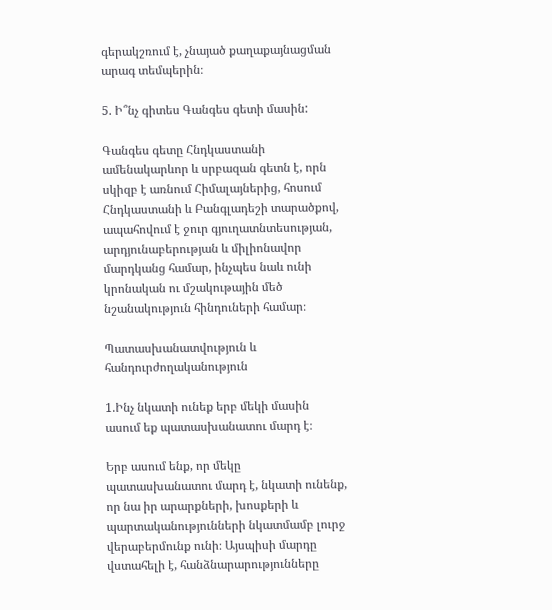գերակշռում է, չնայած քաղաքայնացման արագ տեմպերին։

5. Ի՞նչ գիտես Գանգես գետի մասին:

Գանգես գետը Հնդկաստանի ամենակարևոր և սրբազան գետն է, որն սկիզբ է առնում Հիմալայներից, հոսում Հնդկաստանի և Բանգլադեշի տարածքով, ապահովում է ջուր գյուղատնտեսության, արդյունաբերության և միլիոնավոր մարդկանց համար, ինչպես նաև ունի կրոնական ու մշակութային մեծ նշանակություն հինդուների համար։

Պատասխանատվություն և հանդուրժողականություն

1.Ինչ նկատի ունեք երբ մեկի մասին ասում եք պատասխանատու մարդ է։

Երբ ասում ենք, որ մեկը պատասխանատու մարդ է, նկատի ունենք, որ նա իր արարքների, խոսքերի և պարտականությունների նկատմամբ լուրջ վերաբերմունք ունի։ Այսպիսի մարդը վստահելի է, հանձնարարությունները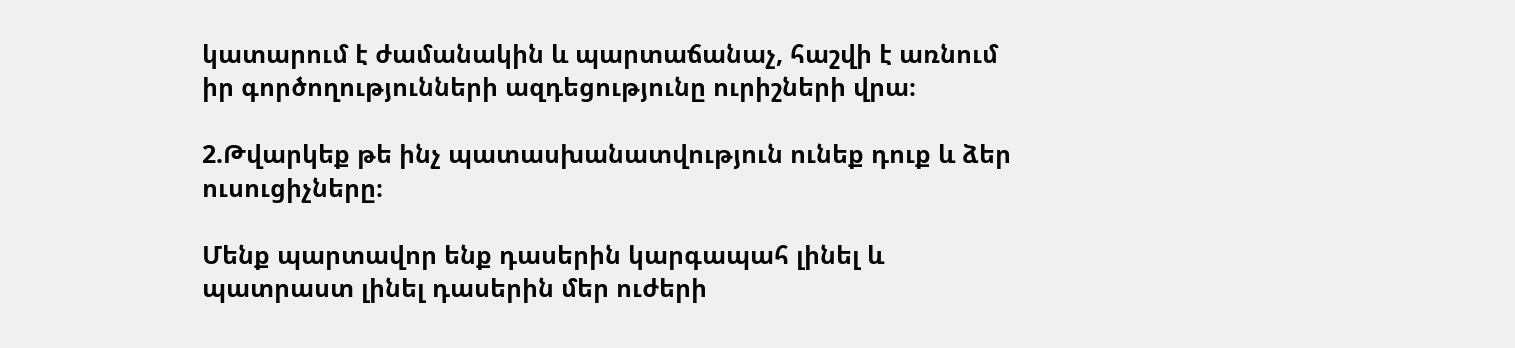կատարում է ժամանակին և պարտաճանաչ, հաշվի է առնում իր գործողությունների ազդեցությունը ուրիշների վրա։

2.Թվարկեք թե ինչ պատասխանատվություն ունեք դուք և ձեր ուսուցիչները։

Մենք պարտավոր ենք դասերին կարգապահ լինել և պատրաստ լինել դասերին մեր ուժերի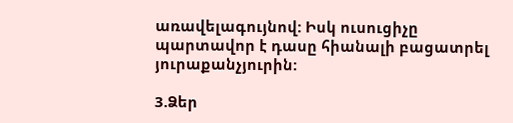առավելագույնով: Իսկ ուսուցիչը պարտավոր է դասը հիանալի բացատրել յուրաքանչյուրին:

3.Ձեր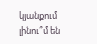կյանքում լինու՞մ են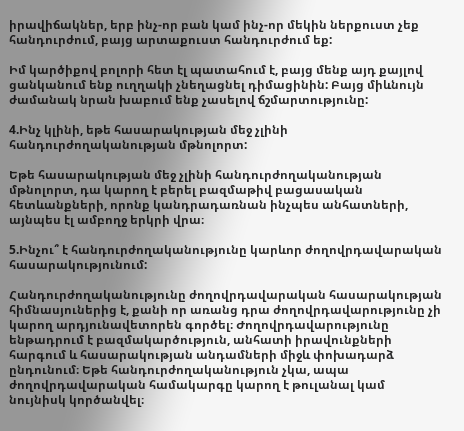իրավիճակներ, երբ ինչ-որ բան կամ ինչ-որ մեկին ներքուստ չեք հանդուրժում, բայց արտաքուստ հանդուրժում եք:

Իմ կարծիքով բոլորի հետ էլ պատահում է, բայց մենք այդ քայլով ցանկանում ենք ուղղակի չնեղացնել դիմացինին: Բայց միևնույն ժամանակ նրան խաբում ենք չասելով ճշմարտությունը:

4.Ինչ կլինի, եթե հասարակության մեջ չլինի հանդուրժողականության մթնոլորտ:

Եթե հասարակության մեջ չլինի հանդուրժողականության մթնոլորտ, դա կարող է բերել բազմաթիվ բացասական հետևանքների, որոնք կանդրադառնան ինչպես անհատների, այնպես էլ ամբողջ երկրի վրա։

5.Ինչու՞ է հանդուրժողականությունը կարևոր ժողովրդավարական հասարակությունում:

Հանդուրժողականությունը ժողովրդավարական հասարակության հիմնասյուներից է, քանի որ առանց դրա ժողովրդավարությունը չի կարող արդյունավետորեն գործել։ Ժողովրդավարությունը ենթադրում է բազմակարծություն, անհատի իրավունքների հարգում և հասարակության անդամների միջև փոխադարձ ընդունում։ Եթե հանդուրժողականություն չկա, ապա ժողովրդավարական համակարգը կարող է թուլանալ կամ նույնիսկ կործանվել։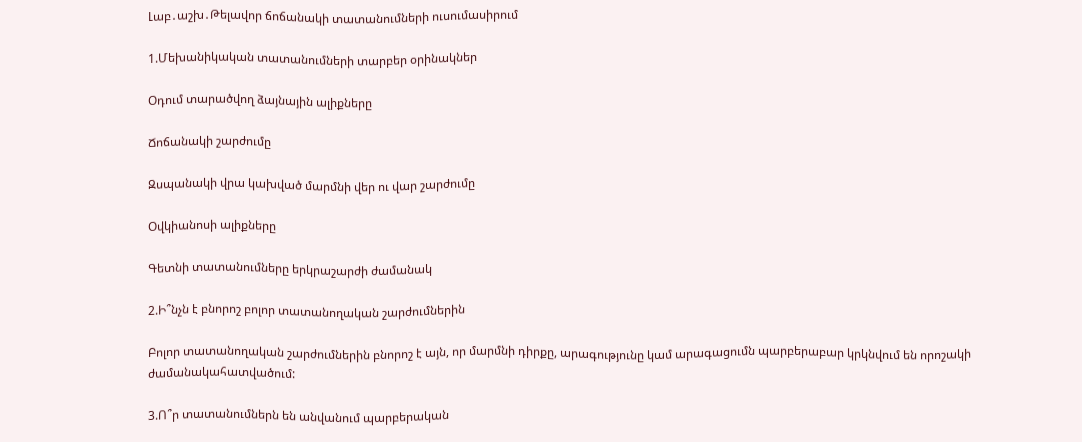Լաբ․աշխ․Թելավոր ճոճանակի տատանումների ուսումասիրում

1.Մեխանիկական տատանումների տարբեր օրինակներ

Օդում տարածվող ձայնային ալիքները

Ճոճանակի շարժումը

Զսպանակի վրա կախված մարմնի վեր ու վար շարժումը

Օվկիանոսի ալիքները

Գետնի տատանումները երկրաշարժի ժամանակ

2.Ի՞նչն է բնորոշ բոլոր տատանողական շարժումներին

Բոլոր տատանողական շարժումներին բնորոշ է այն, որ մարմնի դիրքը, արագությունը կամ արագացումն պարբերաբար կրկնվում են որոշակի ժամանակահատվածում:

3.Ո՞ր տատանումներն են անվանում պարբերական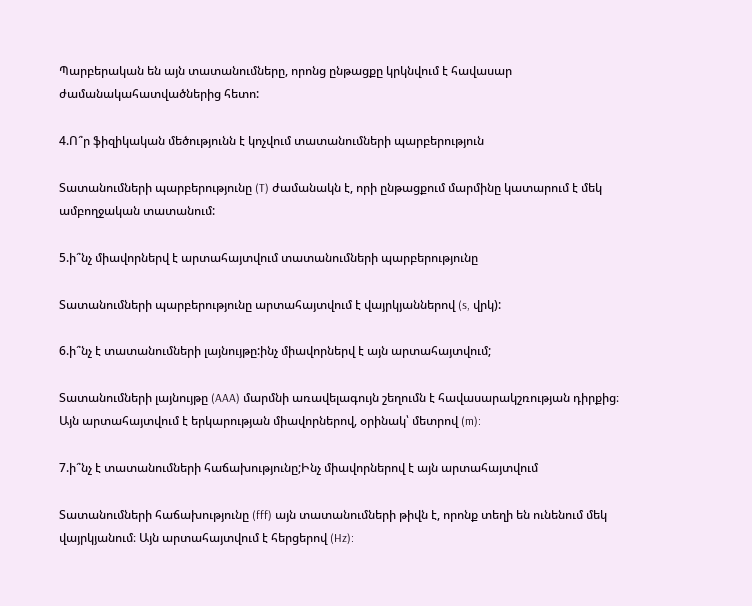Պարբերական են այն տատանումները, որոնց ընթացքը կրկնվում է հավասար ժամանակահատվածներից հետո:

4.Ո՞ր ֆիզիկական մեծությունն է կոչվում տատանումների պարբերություն

Տատանումների պարբերությունը (T) ժամանակն է, որի ընթացքում մարմինը կատարում է մեկ ամբողջական տատանում:

5.ի՞նչ միավորներվ է արտահայտվում տատանումների պարբերությունը

Տատանումների պարբերությունը արտահայտվում է վայրկյաններով (s, վրկ):

6.ի՞նչ է տատանումների լայնույթը:ինչ միավորներվ է այն արտահայտվում;

Տատանումների լայնույթը (AAA) մարմնի առավելագույն շեղումն է հավասարակշռության դիրքից։ Այն արտահայտվում է երկարության միավորներով, օրինակ՝ մետրով (m):

7.ի՞նչ է տատանումների հաճախությունը;Ինչ միավորներով է այն արտահայտվում

Տատանումների հաճախությունը (fff) այն տատանումների թիվն է, որոնք տեղի են ունենում մեկ վայրկյանում։ Այն արտահայտվում է հերցերով (Hz):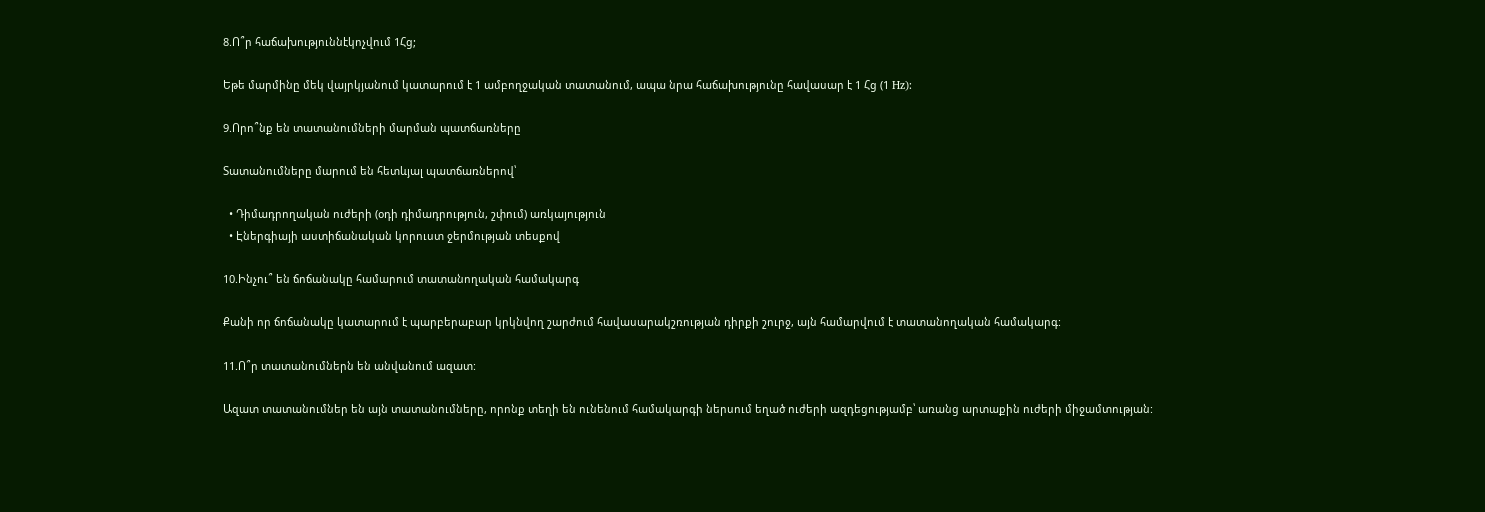8.Ո՞ր հաճախություննէկոչվում 1Հց;

Եթե մարմինը մեկ վայրկյանում կատարում է 1 ամբողջական տատանում, ապա նրա հաճախությունը հավասար է 1 Հց (1 Hz):

9.Որո՞նք են տատանումների մարման պատճառները

Տատանումները մարում են հետևյալ պատճառներով՝

  • Դիմադրողական ուժերի (օդի դիմադրություն, շփում) առկայություն
  • Էներգիայի աստիճանական կորուստ ջերմության տեսքով

10.Ինչու՞ են ճոճանակը համարում տատանողական համակարգ

Քանի որ ճոճանակը կատարում է պարբերաբար կրկնվող շարժում հավասարակշռության դիրքի շուրջ, այն համարվում է տատանողական համակարգ:

11.Ո՞ր տատանումներն են անվանում ազատ:

Ազատ տատանումներ են այն տատանումները, որոնք տեղի են ունենում համակարգի ներսում եղած ուժերի ազդեցությամբ՝ առանց արտաքին ուժերի միջամտության: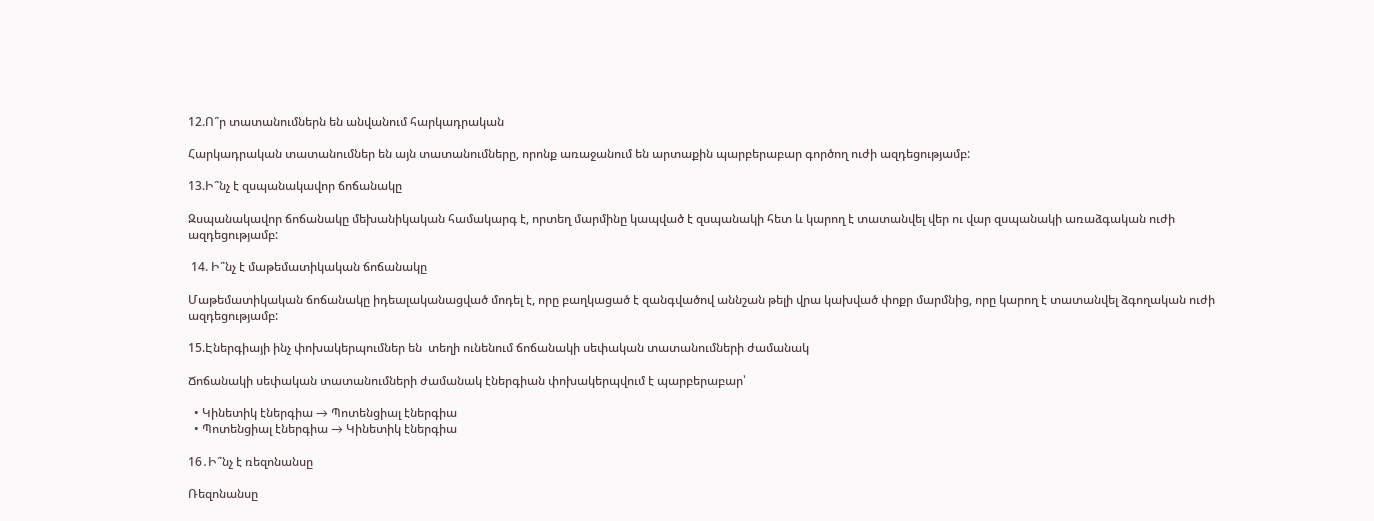12.Ո՞ր տատանումներն են անվանում հարկադրական

Հարկադրական տատանումներ են այն տատանումները, որոնք առաջանում են արտաքին պարբերաբար գործող ուժի ազդեցությամբ:

13.Ի՞նչ է զսպանակավոր ճոճանակը

Զսպանակավոր ճոճանակը մեխանիկական համակարգ է, որտեղ մարմինը կապված է զսպանակի հետ և կարող է տատանվել վեր ու վար զսպանակի առաձգական ուժի ազդեցությամբ:

 14. Ի՞նչ է մաթեմատիկական ճոճանակը

Մաթեմատիկական ճոճանակը իդեալականացված մոդել է, որը բաղկացած է զանգվածով աննշան թելի վրա կախված փոքր մարմնից, որը կարող է տատանվել ձգողական ուժի ազդեցությամբ:

15.Էներգիայի ինչ փոխակերպումներ են  տեղի ունենում ճոճանակի սեփական տատանումների ժամանակ

Ճոճանակի սեփական տատանումների ժամանակ էներգիան փոխակերպվում է պարբերաբար՝

  • Կինետիկ էներգիա → Պոտենցիալ էներգիա
  • Պոտենցիալ էներգիա → Կինետիկ էներգիա

16․Ի՞նչ է ռեզոնանսը

Ռեզոնանսը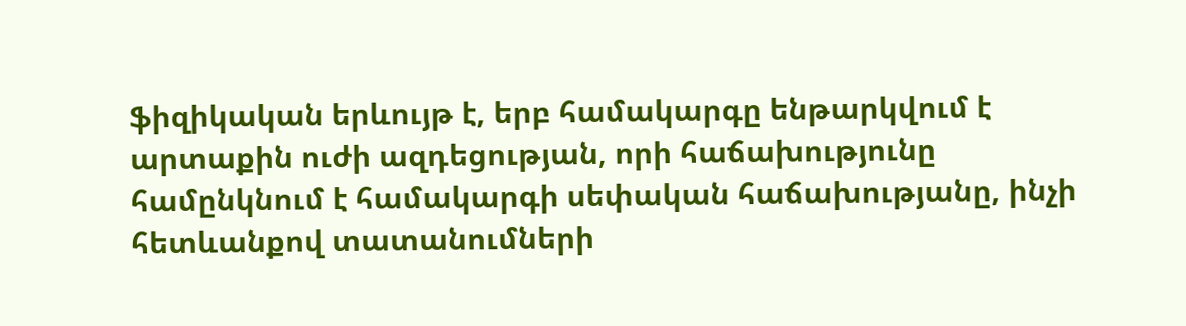ֆիզիկական երևույթ է, երբ համակարգը ենթարկվում է արտաքին ուժի ազդեցության, որի հաճախությունը համընկնում է համակարգի սեփական հաճախությանը, ինչի հետևանքով տատանումների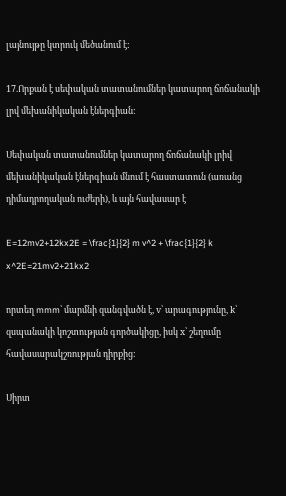լայնույթը կտրուկ մեծանում է:

17.Որքան է սեփական տատանումներ կատարող ճոճանակի լրվ մեխանիկական էներգիան:

Սեփական տատանումներ կատարող ճոճանակի լրիվ մեխանիկական էներգիան մնում է հաստատուն (առանց դիմադրողական ուժերի), և այն հավասար է

E=12mv2+12kx2E = \frac{1}{2} m v^2 + \frac{1}{2} k x^2E=21mv2+21kx2

որտեղ mmm՝ մարմնի զանգվածն է, v՝ արագությունը, k՝ զսպանակի կոշտության գործակիցը, իսկ x՝ շեղումը հավասարակշռության դիրքից:

Սիրտ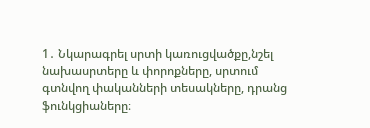1․ Նկարագրել սրտի կառուցվածքը,նշել նախասրտերը և փորոքները, սրտում գտնվող փականների տեսակները, դրանց ֆունկցիաները։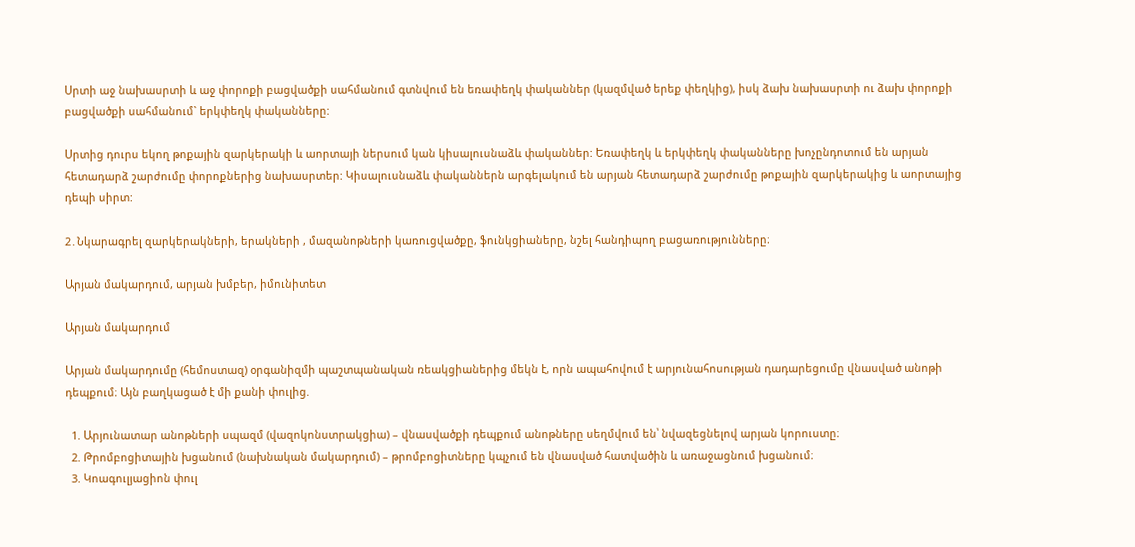Սրտի աջ նախասրտի և աջ փորոքի բացվածքի սահմանում գտնվում են եռափեղկ փականներ (կազմված երեք փեղկից), իսկ ձախ նախասրտի ու ձախ փորոքի բացվածքի սահմանում` երկփեղկ փականները:

Սրտից դուրս եկող թոքային զարկերակի և աորտայի ներսում կան կիսալուսնաձև փականներ: Եռափեղկ և երկփեղկ փականները խոչընդոտում են արյան հետադարձ շարժումը փորոքներից նախասրտեր: Կիսալուսնաձև փականներն արգելակում են արյան հետադարձ շարժումը թոքային զարկերակից և աորտայից դեպի սիրտ:

2․Նկարագրել զարկերակների, երակների , մազանոթների կառուցվածքը, ֆունկցիաները, նշել հանդիպող բացառությունները։

Արյան մակարդում, արյան խմբեր, իմունիտետ

Արյան մակարդում

Արյան մակարդումը (հեմոստազ) օրգանիզմի պաշտպանական ռեակցիաներից մեկն է, որն ապահովում է արյունահոսության դադարեցումը վնասված անոթի դեպքում։ Այն բաղկացած է մի քանի փուլից.

  1. Արյունատար անոթների սպազմ (վազոկոնստրակցիա) – վնասվածքի դեպքում անոթները սեղմվում են՝ նվազեցնելով արյան կորուստը։
  2. Թրոմբոցիտային խցանում (նախնական մակարդում) – թրոմբոցիտները կպչում են վնասված հատվածին և առաջացնում խցանում։
  3. Կոագուլյացիոն փուլ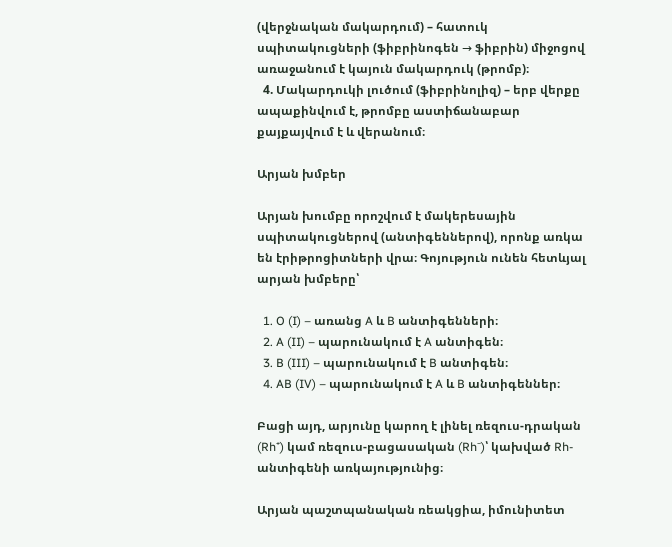(վերջնական մակարդում) – հատուկ սպիտակուցների (ֆիբրինոգեն → ֆիբրին) միջոցով առաջանում է կայուն մակարդուկ (թրոմբ)։
  4. Մակարդուկի լուծում (ֆիբրինոլիզ) – երբ վերքը ապաքինվում է, թրոմբը աստիճանաբար քայքայվում է և վերանում։

Արյան խմբեր

Արյան խումբը որոշվում է մակերեսային սպիտակուցներով (անտիգեններով), որոնք առկա են էրիթրոցիտների վրա։ Գոյություն ունեն հետևյալ արյան խմբերը՝

  1. O (I) – առանց A և B անտիգենների։
  2. A (II) – պարունակում է A անտիգեն։
  3. B (III) – պարունակում է B անտիգեն։
  4. AB (IV) – պարունակում է A և B անտիգեններ։

Բացի այդ, արյունը կարող է լինել ռեզուս-դրական (Rh⁺) կամ ռեզուս-բացասական (Rh⁻)՝ կախված Rh-անտիգենի առկայությունից։

Արյան պաշտպանական ռեակցիա, իմունիտետ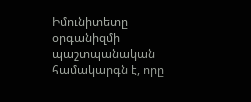Իմունիտետը օրգանիզմի պաշտպանական համակարգն է, որը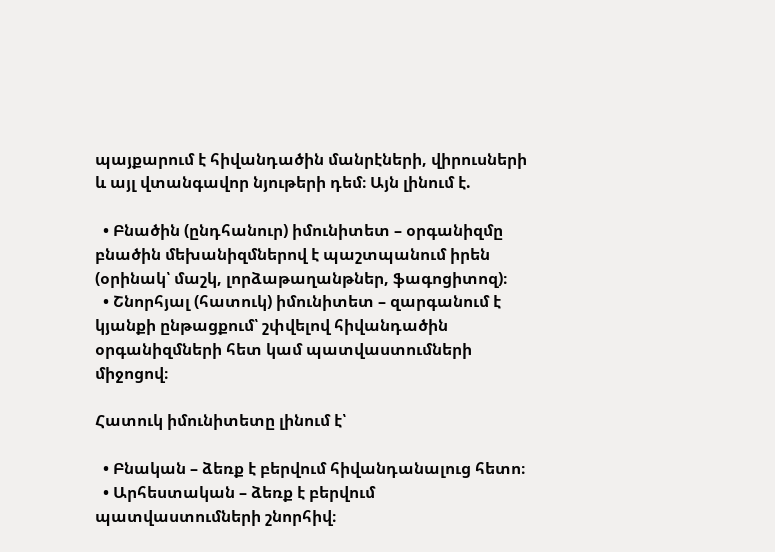պայքարում է հիվանդածին մանրէների, վիրուսների և այլ վտանգավոր նյութերի դեմ։ Այն լինում է.

  • Բնածին (ընդհանուր) իմունիտետ – օրգանիզմը բնածին մեխանիզմներով է պաշտպանում իրեն (օրինակ՝ մաշկ, լորձաթաղանթներ, ֆագոցիտոզ)։
  • Շնորհյալ (հատուկ) իմունիտետ – զարգանում է կյանքի ընթացքում՝ շփվելով հիվանդածին օրգանիզմների հետ կամ պատվաստումների միջոցով։

Հատուկ իմունիտետը լինում է՝

  • Բնական – ձեռք է բերվում հիվանդանալուց հետո։
  • Արհեստական – ձեռք է բերվում պատվաստումների շնորհիվ։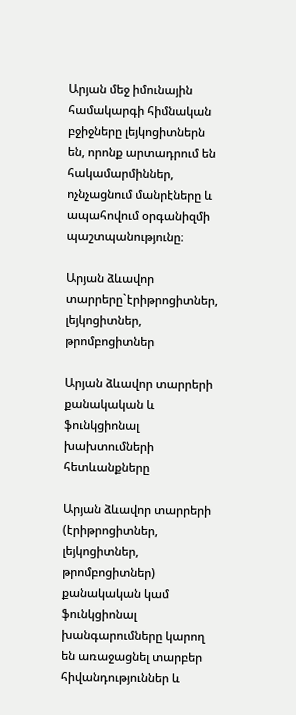Արյան մեջ իմունային համակարգի հիմնական բջիջները լեյկոցիտներն են, որոնք արտադրում են հակամարմիններ, ոչնչացնում մանրէները և ապահովում օրգանիզմի պաշտպանությունը։

Արյան ձևավոր տարրերը`էրիթրոցիտներ, լեյկոցիտներ, թրոմբոցիտներ

Արյան ձևավոր տարրերի քանակական և ֆունկցիոնալ խախտումների հետևանքները

Արյան ձևավոր տարրերի (էրիթրոցիտներ, լեյկոցիտներ, թրոմբոցիտներ) քանակական կամ ֆունկցիոնալ խանգարումները կարող են առաջացնել տարբեր հիվանդություններ և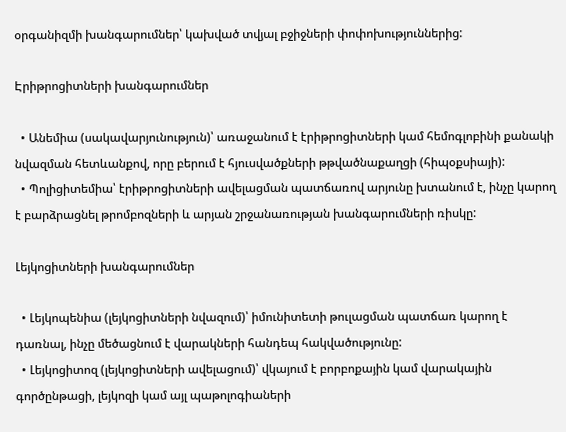օրգանիզմի խանգարումներ՝ կախված տվյալ բջիջների փոփոխություններից:

Էրիթրոցիտների խանգարումներ

  • Անեմիա (սակավարյունություն)՝ առաջանում է էրիթրոցիտների կամ հեմոգլոբինի քանակի նվազման հետևանքով, որը բերում է հյուսվածքների թթվածնաքաղցի (հիպօքսիայի):
  • Պոլիցիտեմիա՝ էրիթրոցիտների ավելացման պատճառով արյունը խտանում է, ինչը կարող է բարձրացնել թրոմբոզների և արյան շրջանառության խանգարումների ռիսկը:

Լեյկոցիտների խանգարումներ

  • Լեյկոպենիա (լեյկոցիտների նվազում)՝ իմունիտետի թուլացման պատճառ կարող է դառնալ, ինչը մեծացնում է վարակների հանդեպ հակվածությունը:
  • Լեյկոցիտոզ (լեյկոցիտների ավելացում)՝ վկայում է բորբոքային կամ վարակային գործընթացի, լեյկոզի կամ այլ պաթոլոգիաների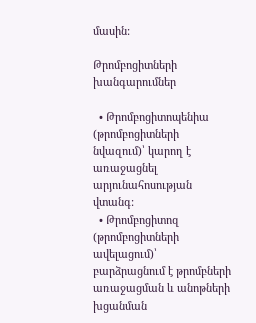մասին:

Թրոմբոցիտների խանգարումներ

  • Թրոմբոցիտոպենիա (թրոմբոցիտների նվազում)՝ կարող է առաջացնել արյունահոսության վտանգ:
  • Թրոմբոցիտոզ (թրոմբոցիտների ավելացում)՝ բարձրացնում է թրոմբների առաջացման և անոթների խցանման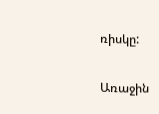ռիսկը:

Առաջին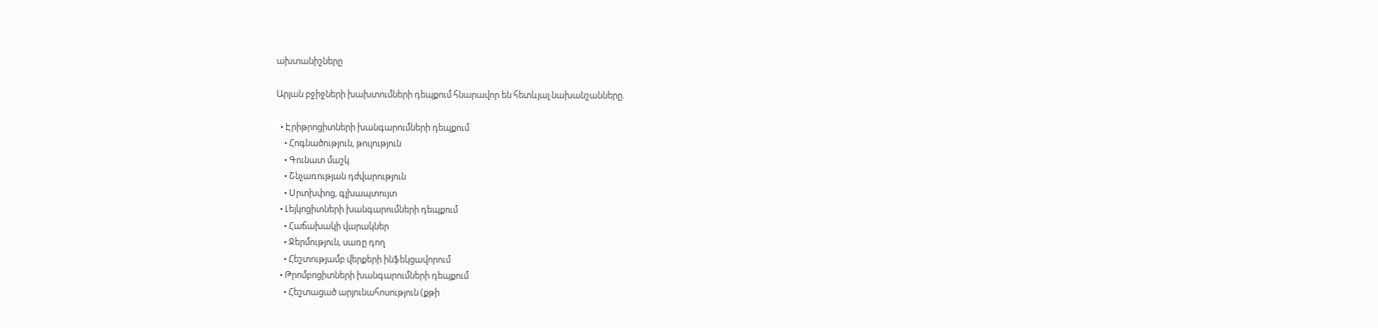ախտանիշները

Արյան բջիջների խախտումների դեպքում հնարավոր են հետևյալ նախանշանները.

  • Էրիթրոցիտների խանգարումների դեպքում
    • Հոգնածություն, թուլություն
    • Գունատ մաշկ
    • Շնչառության դժվարություն
    • Սրտխփոց, գլխապտույտ
  • Լեյկոցիտների խանգարումների դեպքում
    • Հաճախակի վարակներ
    • Ջերմություն, սառը դող
    • Հեշտությամբ վերքերի ինֆեկցավորում
  • Թրոմբոցիտների խանգարումների դեպքում
    • Հեշտացած արյունահոսություն (քթի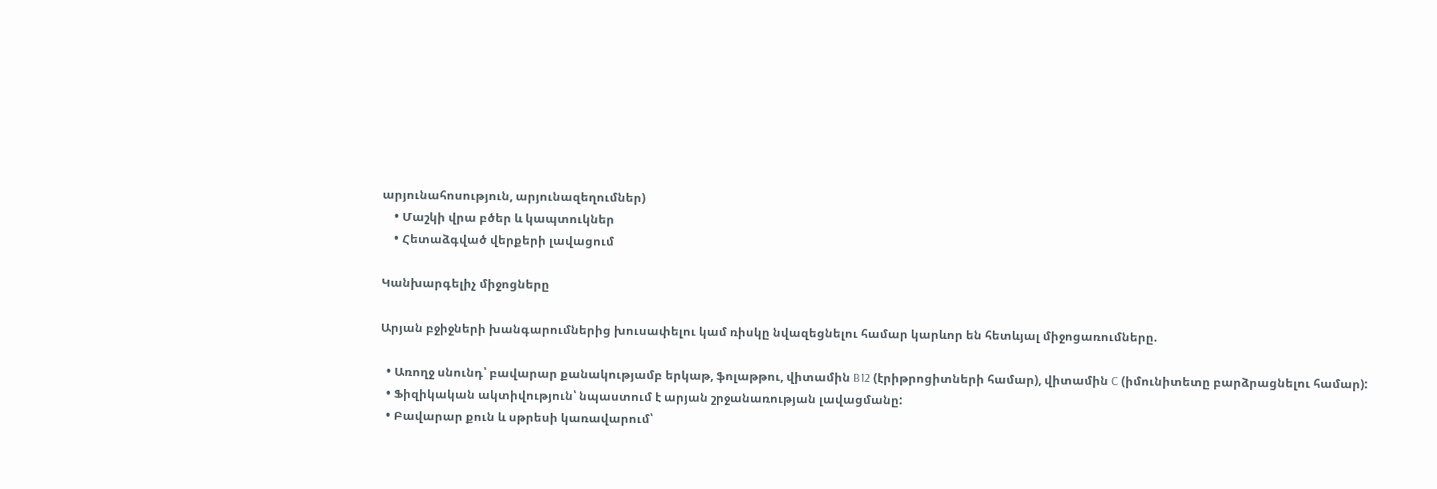արյունահոսություն, արյունազեղումներ)
    • Մաշկի վրա բծեր և կապտուկներ
    • Հետաձգված վերքերի լավացում

Կանխարգելիչ միջոցները

Արյան բջիջների խանգարումներից խուսափելու կամ ռիսկը նվազեցնելու համար կարևոր են հետևյալ միջոցառումները.

  • Առողջ սնունդ՝ բավարար քանակությամբ երկաթ, ֆոլաթթու, վիտամին B12 (էրիթրոցիտների համար), վիտամին C (իմունիտետը բարձրացնելու համար):
  • Ֆիզիկական ակտիվություն՝ նպաստում է արյան շրջանառության լավացմանը:
  • Բավարար քուն և սթրեսի կառավարում՝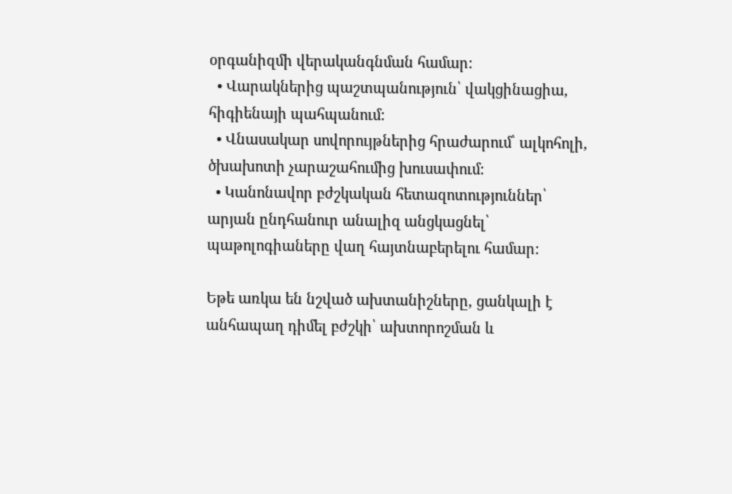օրգանիզմի վերականգնման համար:
  • Վարակներից պաշտպանություն՝ վակցինացիա, հիգիենայի պահպանում:
  • Վնասակար սովորույթներից հրաժարում՝ ալկոհոլի, ծխախոտի չարաշահումից խուսափում:
  • Կանոնավոր բժշկական հետազոտություններ՝ արյան ընդհանուր անալիզ անցկացնել՝ պաթոլոգիաները վաղ հայտնաբերելու համար:

Եթե առկա են նշված ախտանիշները, ցանկալի է անհապաղ դիմել բժշկի՝ ախտորոշման և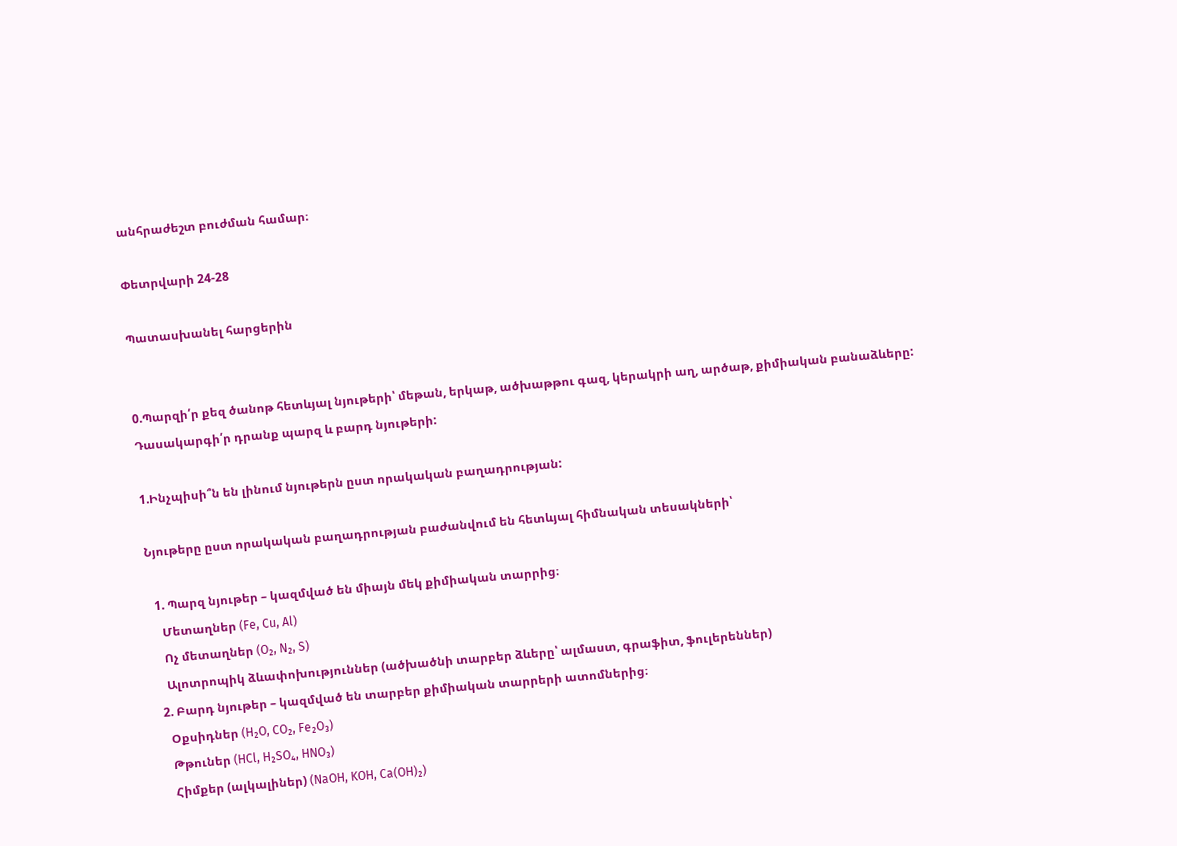անհրաժեշտ բուժման համար։

Փետրվարի 24-28

Պատասխանել հարցերին


0.Պարզի՛ր քեզ ծանոթ հետևյալ նյութերի՝ մեթան, երկաթ, ածխաթթու գազ, կերակրի աղ, արծաթ, քիմիական բանաձևերը: Դասակարգի՛ր դրանք պարզ և բարդ նյութերի:

1.Ինչպիսի՞ն են լինում նյութերն ըստ որակական բաղադրության:

Նյութերը ըստ որակական բաղադրության բաժանվում են հետևյալ հիմնական տեսակների՝

  1. Պարզ նյութեր – կազմված են միայն մեկ քիմիական տարրից։
    Մետաղներ (Fe, Cu, Al)
    Ոչ մետաղներ (O₂, N₂, S)
    Ալոտրոպիկ ձևափոխություններ (ածխածնի տարբեր ձևերը՝ ալմաստ, գրաֆիտ, ֆուլերեններ)
  2. Բարդ նյութեր – կազմված են տարբեր քիմիական տարրերի ատոմներից։
    Օքսիդներ (H₂O, CO₂, Fe₂O₃)
    Թթուներ (HCl, H₂SO₄, HNO₃)
    Հիմքեր (ալկալիներ) (NaOH, KOH, Ca(OH)₂)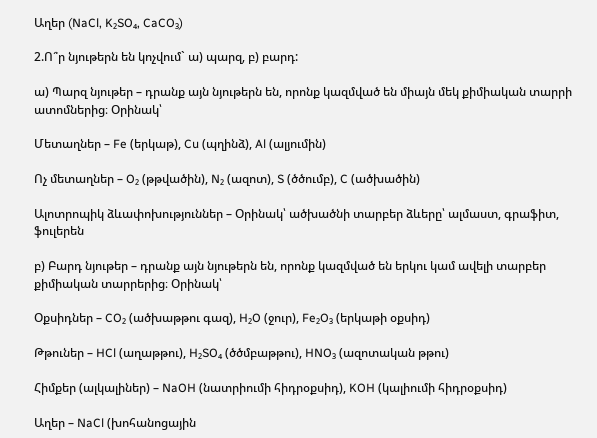Աղեր (NaCl, K₂SO₄, CaCO₃)

2.Ո՞ր նյութերն են կոչվում` ա) պարզ, բ) բարդ:

ա) Պարզ նյութեր – դրանք այն նյութերն են, որոնք կազմված են միայն մեկ քիմիական տարրի ատոմներից։ Օրինակ՝

Մետաղներ – Fe (երկաթ), Cu (պղինձ), Al (ալյումին)

Ոչ մետաղներ – O₂ (թթվածին), N₂ (ազոտ), S (ծծումբ), C (ածխածին)

Ալոտրոպիկ ձևափոխություններ – Օրինակ՝ ածխածնի տարբեր ձևերը՝ ալմաստ, գրաֆիտ, ֆուլերեն

բ) Բարդ նյութեր – դրանք այն նյութերն են, որոնք կազմված են երկու կամ ավելի տարբեր քիմիական տարրերից։ Օրինակ՝

Օքսիդներ – CO₂ (ածխաթթու գազ), H₂O (ջուր), Fe₂O₃ (երկաթի օքսիդ)

Թթուներ – HCl (աղաթթու), H₂SO₄ (ծծմբաթթու), HNO₃ (ազոտական թթու)

Հիմքեր (ալկալիներ) – NaOH (նատրիումի հիդրօքսիդ), KOH (կալիումի հիդրօքսիդ)

Աղեր – NaCl (խոհանոցային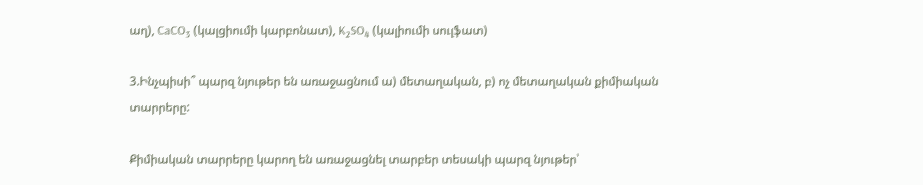աղ), CaCO₃ (կալցիումի կարբոնատ), K₂SO₄ (կալիումի սուլֆատ)

3.Ինչպիսի՞ պարզ նյութեր են առաջացնում ա) մետաղական, բ) ոչ մետաղական քիմիական տարրերը:

Քիմիական տարրերը կարող են առաջացնել տարբեր տեսակի պարզ նյութեր՝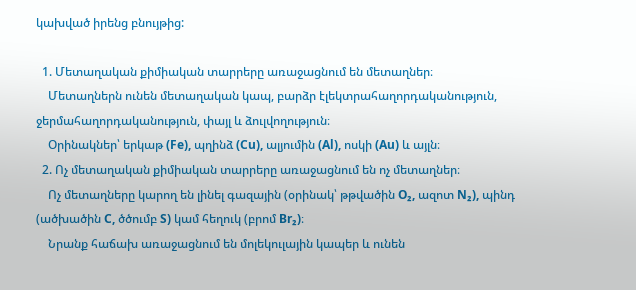կախված իրենց բնույթից:

  1. Մետաղական քիմիական տարրերը առաջացնում են մետաղներ։
    Մետաղներն ունեն մետաղական կապ, բարձր էլեկտրահաղորդականություն, ջերմահաղորդականություն, փայլ և ձուլվողություն։
    Օրինակներ՝ երկաթ (Fe), պղինձ (Cu), ալյումին (Al), ոսկի (Au) և այլն։
  2. Ոչ մետաղական քիմիական տարրերը առաջացնում են ոչ մետաղներ։
    Ոչ մետաղները կարող են լինել գազային (օրինակ՝ թթվածին O₂, ազոտ N₂), պինդ (ածխածին C, ծծումբ S) կամ հեղուկ (բրոմ Br₂)։
    Նրանք հաճախ առաջացնում են մոլեկուլային կապեր և ունեն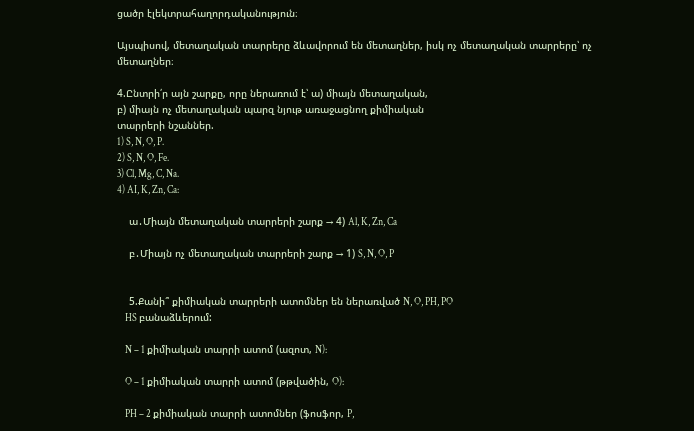ցածր էլեկտրահաղորդականություն։

Այսպիսով, մետաղական տարրերը ձևավորում են մետաղներ, իսկ ոչ մետաղական տարրերը՝ ոչ մետաղներ։

4.Ընտրի՛ր այն շարքը, որը ներառում է՝ ա) միայն մետաղական,
բ) միայն ոչ մետաղական պարզ նյութ առաջացնող քիմիական
տարրերի նշաններ.
1) S, N, O, P.
2) S, N, O, Fe.
3) Cl, Mg, C, Na.
4) AI, K, Zn, Ca:

    ա․Միայն մետաղական տարրերի շարք → 4) Al, K, Zn, Ca

    բ․Միայն ոչ մետաղական տարրերի շարք → 1) S, N, O, P


    5.Քանի՞ քիմիական տարրերի ատոմներ են ներառված N, O, PH, PO
    HS բանաձևերում:

    N – 1 քիմիական տարրի ատոմ (ազոտ, N):

    O – 1 քիմիական տարրի ատոմ (թթվածին, O):

    PH – 2 քիմիական տարրի ատոմներ (ֆոսֆոր, P,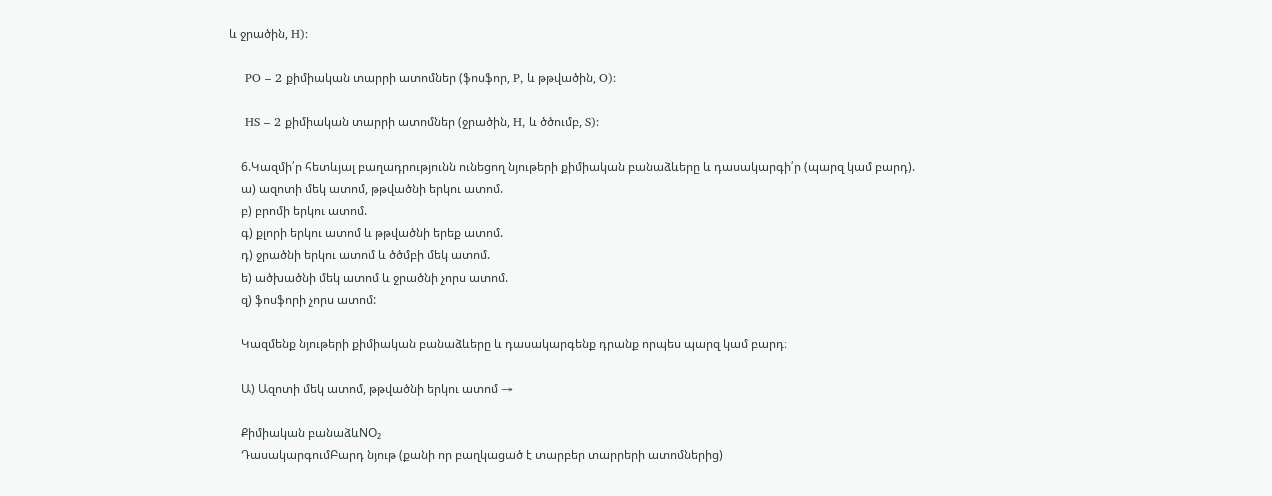և ջրածին, H):

    PO – 2 քիմիական տարրի ատոմներ (ֆոսֆոր, P, և թթվածին, O):

    HS – 2 քիմիական տարրի ատոմներ (ջրածին, H, և ծծումբ, S):

    6.Կազմի՛ր հետևյալ բաղադրությունն ունեցող նյութերի քիմիական բանաձևերը և դասակարգի՛ր (պարզ կամ բարդ).
    ա) ազոտի մեկ ատոմ, թթվածնի երկու ատոմ.
    բ) բրոմի երկու ատոմ.
    գ) քլորի երկու ատոմ և թթվածնի երեք ատոմ.
    դ) ջրածնի երկու ատոմ և ծծմբի մեկ ատոմ.
    ե) ածխածնի մեկ ատոմ և ջրածնի չորս ատոմ.
    զ) ֆոսֆորի չորս ատոմ:

    Կազմենք նյութերի քիմիական բանաձևերը և դասակարգենք դրանք որպես պարզ կամ բարդ։

    Ա) Ազոտի մեկ ատոմ, թթվածնի երկու ատոմ →

    Քիմիական բանաձևNO₂
    ԴասակարգումԲարդ նյութ (քանի որ բաղկացած է տարբեր տարրերի ատոմներից)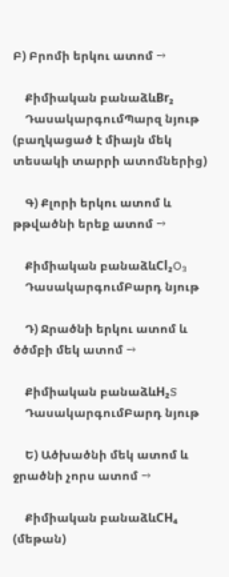Բ) Բրոմի երկու ատոմ →

    Քիմիական բանաձևBr₂
    ԴասակարգումՊարզ նյութ (բաղկացած է միայն մեկ տեսակի տարրի ատոմներից)

    Գ) Քլորի երկու ատոմ և թթվածնի երեք ատոմ →

    Քիմիական բանաձևCl₂O₃
    ԴասակարգումԲարդ նյութ

    Դ) Ջրածնի երկու ատոմ և ծծմբի մեկ ատոմ →

    Քիմիական բանաձևH₂S
    ԴասակարգումԲարդ նյութ

    Ե) Ածխածնի մեկ ատոմ և ջրածնի չորս ատոմ →

    Քիմիական բանաձևCH₄ (մեթան)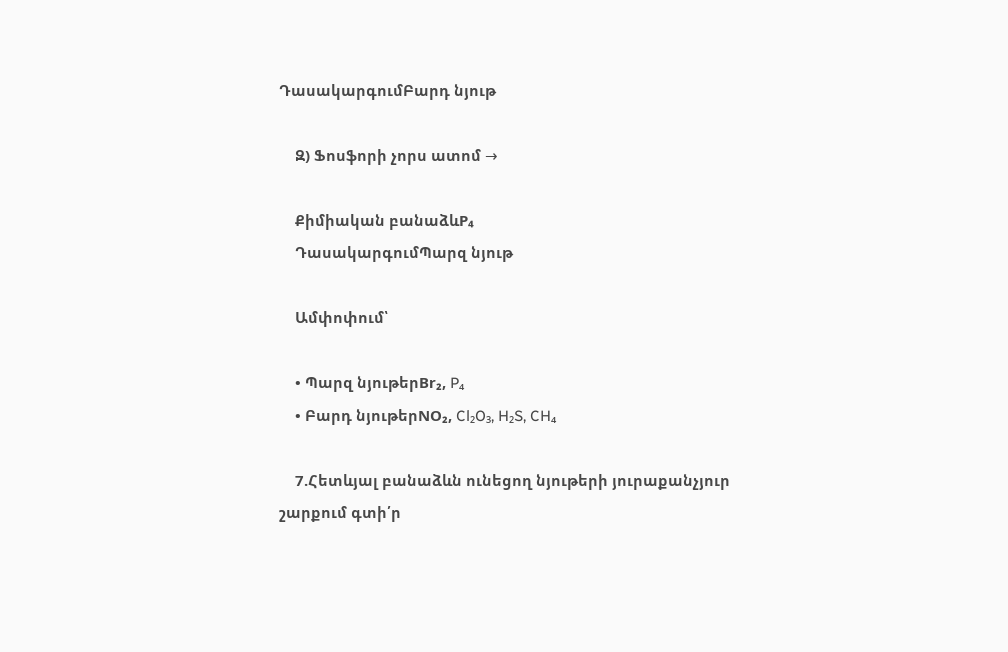ԴասակարգումԲարդ նյութ

    Զ) Ֆոսֆորի չորս ատոմ →

    Քիմիական բանաձևP₄
    ԴասակարգումՊարզ նյութ

    Ամփոփում՝

    • Պարզ նյութերBr₂, P₄
    • Բարդ նյութերNO₂, Cl₂O₃, H₂S, CH₄

    7.Հետևյալ բանաձևն ունեցող նյութերի յուրաքանչյուր շարքում գտի՛ր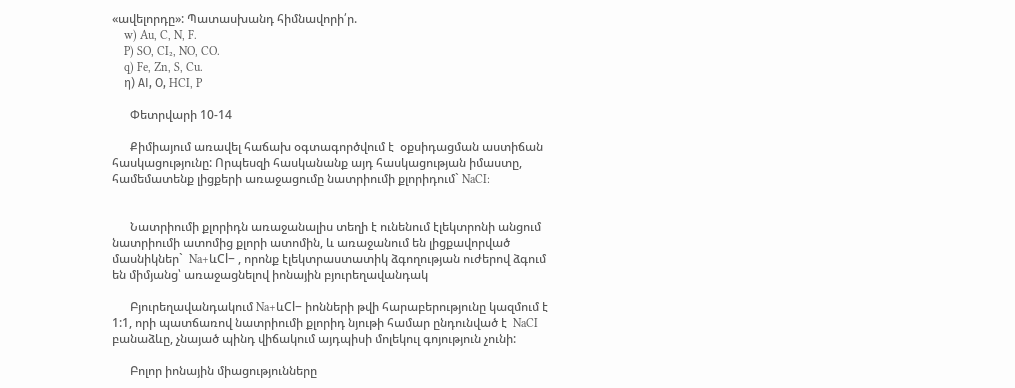«ավելորդը»: Պատասխանդ հիմնավորի՛ր.
    w) Au, C, N, F.
    P) SO, CI₂, NO, CO.
    q) Fe, Zn, S, Cu.
    η) ΑΙ, Ο, HCI, P

      Փետրվարի 10-14

      Քիմիայում առավել հաճախ օգտագործվում է  օքսիդացման աստիճան հասկացությունը: Որպեսզի հասկանանք այդ հասկացության իմաստը, համեմատենք լիցքերի առաջացումը նատրիումի քլորիդում` NaCI:


      Նատրիումի քլորիդն առաջանալիս տեղի է ունենում էլեկտրոնի անցում նատրիումի ատոմից քլորի ատոմին, և առաջանում են լիցքավորված մասնիկներ`  Na+ևCl− , որոնք էլեկտրաստատիկ ձգողության ուժերով ձգում են միմյանց՝ առաջացնելով իոնային բյուրեղավանդակ

      Բյուրեղավանդակում Na+ևCl− իոնների թվի հարաբերությունը կազմում է  1:1, որի պատճառով նատրիումի քլորիդ նյութի համար ընդունված է  NaCI  բանաձևը, չնայած պինդ վիճակում այդպիսի մոլեկուլ գոյություն չունի:

      Բոլոր իոնային միացությունները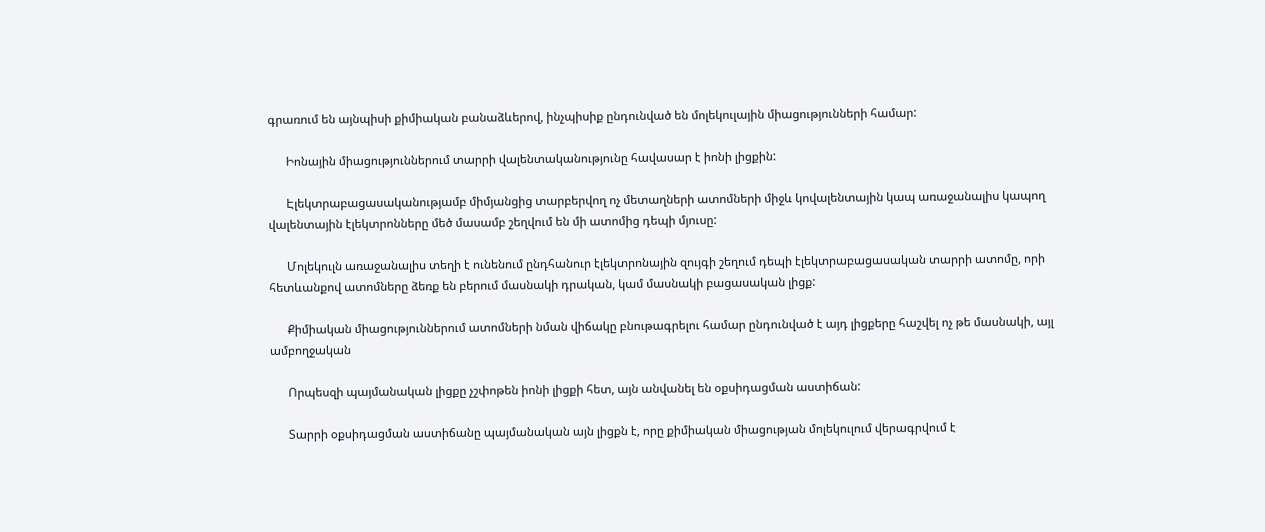գրառում են այնպիսի քիմիական բանաձևերով, ինչպիսիք ընդունված են մոլեկուլային միացությունների համար:

      Իոնային միացություններում տարրի վալենտականությունը հավասար է իոնի լիցքին:

      Էլեկտրաբացասականությամբ միմյանցից տարբերվող ոչ մետաղների ատոմների միջև կովալենտային կապ առաջանալիս կապող վալենտային էլեկտրոնները մեծ մասամբ շեղվում են մի ատոմից դեպի մյուսը:

      Մոլեկուլն առաջանալիս տեղի է ունենում ընդհանուր էլեկտրոնային զույգի շեղում դեպի էլեկտրաբացասական տարրի ատոմը, որի հետևանքով ատոմները ձեռք են բերում մասնակի դրական, կամ մասնակի բացասական լիցք:

      Քիմիական միացություններում ատոմների նման վիճակը բնութագրելու համար ընդունված է այդ լիցքերը հաշվել ոչ թե մասնակի, այլ ամբողջական

      Որպեսզի պայմանական լիցքը չշփոթեն իոնի լիցքի հետ, այն անվանել են օքսիդացման աստիճան:

      Տարրի օքսիդացման աստիճանը պայմանական այն լիցքն է, որը քիմիական միացության մոլեկուլում վերագրվում է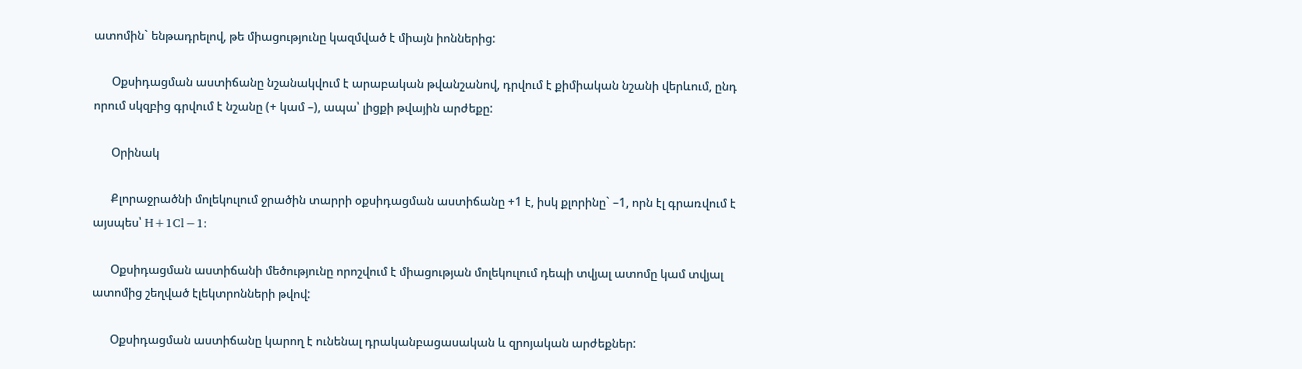ատոմին` ենթադրելով, թե միացությունը կազմված է միայն իոններից:

      Օքսիդացման աստիճանը նշանակվում է արաբական թվանշանով, դրվում է քիմիական նշանի վերևում, ընդ որում սկզբից գրվում է նշանը (+ կամ –), ապա՝ լիցքի թվային արժեքը:

      Օրինակ

      Քլորաջրածնի մոլեկուլում ջրածին տարրի օքսիդացման աստիճանը +1 է, իսկ քլորինը` –1, որն էլ գրառվում է այսպես՝ H+1Cl−1:

      Օքսիդացման աստիճանի մեծությունը որոշվում է միացության մոլեկուլում դեպի տվյալ ատոմը կամ տվյալ ատոմից շեղված էլեկտրոնների թվով:

      Օքսիդացման աստիճանը կարող է ունենալ դրականբացասական և զրոյական արժեքներ: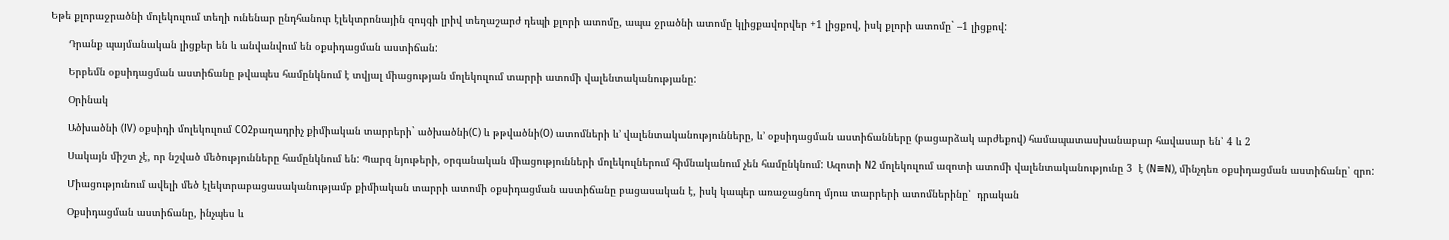Եթե քլորաջրածնի մոլեկուլում տեղի ունենար ընդհանուր էլեկտրոնային զույգի լրիվ տեղաշարժ դեպի քլորի ատոմը, ապա ջրածնի ատոմը կլիցքավորվեր +1 լիցքով, իսկ քլորի ատոմը` –1 լիցքով:

      Դրանք պայմանական լիցքեր են և անվանվում են օքսիդացման աստիճան:

      Երբեմն օքսիդացման աստիճանը թվապես համընկնում է տվյալ միացության մոլեկուլում տարրի ատոմի վալենտականությանը:

      Օրինակ

      Ածխածնի (IV) օքսիդի մոլեկուլում CO2բաղադրիչ քիմիական տարրերի` ածխածնի(C) և թթվածնի(O) ատոմների և’ վալենտականությունները, և’ օքսիդացման աստիճանները (բացարձակ արժեքով) համապատասխանաբար հավասար են՝ 4 և 2

      Սակայն միշտ չէ, որ նշված մեծությունները համընկնում են: Պարզ նյութերի, օրգանական միացությունների մոլեկուլներում հիմնականում չեն համընկնում: Ազոտի N2 մոլեկուլում ազոտի ատոմի վալենտականությունը 3  է (N≡N), մինչդեռ օքսիդացման աստիճանը՝ զրո:

      Միացությունում ավելի մեծ էլեկտրաբացասականությամբ քիմիական տարրի ատոմի օքսիդացման աստիճանը բացասական է, իսկ կապեր առաջացնող մյուս տարրերի ատոմներինը՝  դրական

      Օքսիդացման աստիճանը, ինչպես և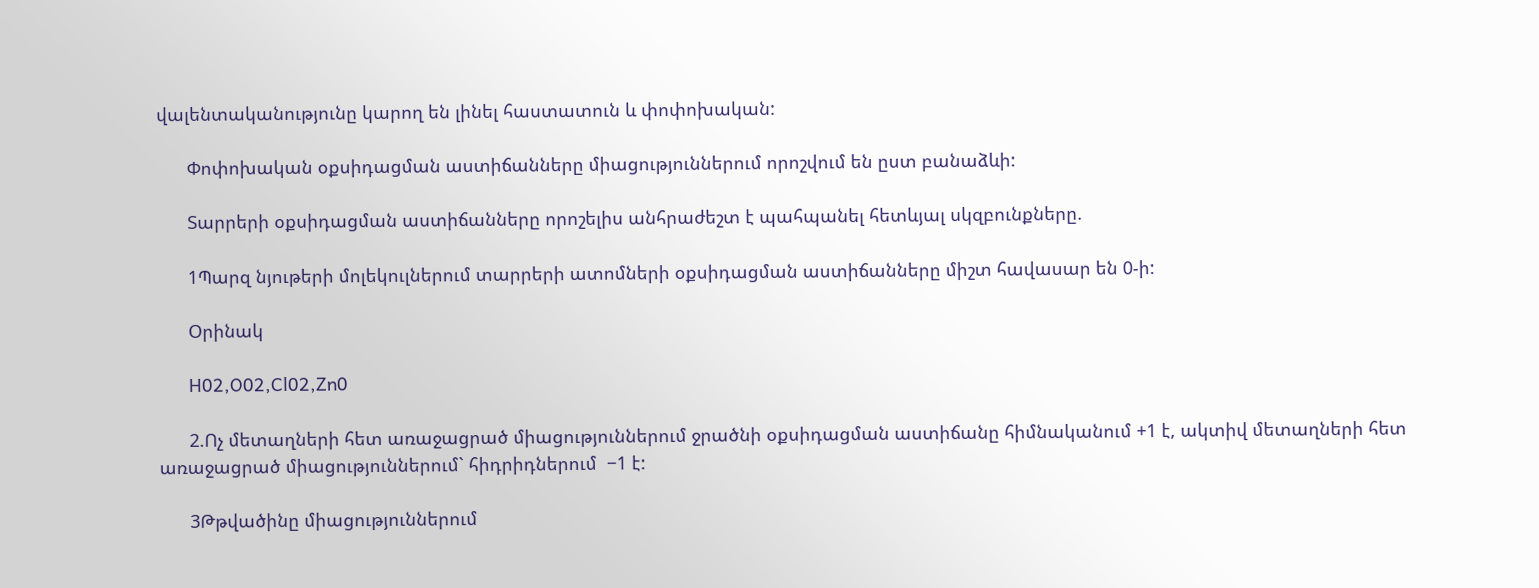վալենտականությունը կարող են լինել հաստատուն և փոփոխական:

      Փոփոխական օքսիդացման աստիճանները միացություններում որոշվում են ըստ բանաձևի:

      Տարրերի օքսիդացման աստիճանները որոշելիս անհրաժեշտ է պահպանել հետևյալ սկզբունքները.

      1Պարզ նյութերի մոլեկուլներում տարրերի ատոմների օքսիդացման աստիճանները միշտ հավասար են 0-ի:

      Օրինակ

      H02,O02,Cl02,Zn0

      2.Ոչ մետաղների հետ առաջացրած միացություններում ջրածնի օքսիդացման աստիճանը հիմնականում +1 է, ակտիվ մետաղների հետ առաջացրած միացություններում` հիդրիդներում  −1 է:

      3Թթվածինը միացություններում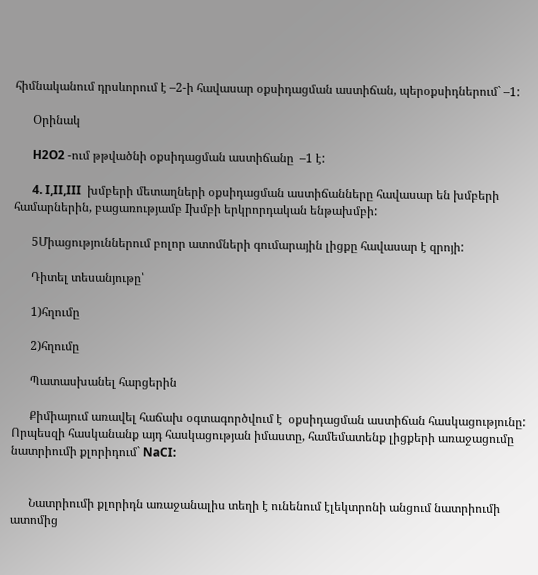հիմնականում դրսևորում է –2-ի հավասար օքսիդացման աստիճան, պերօքսիդներում` –1:

      Օրինակ

      H2O2 -ում թթվածնի օքսիդացման աստիճանը  –1 է:

      4. I,II,III  խմբերի մետաղների օքսիդացման աստիճանները հավասար են խմբերի համարներին, բացառությամբ Iխմբի երկրորդական ենթախմբի:

      5Միացություններում բոլոր ատոմների գումարային լիցքը հավասար է զրոյի:

      Դիտել տեսանյութը՝

      1)հղումը

      2)հղումը

      Պատասխանել հարցերին

      Քիմիայում առավել հաճախ օգտագործվում է  օքսիդացման աստիճան հասկացությունը: Որպեսզի հասկանանք այդ հասկացության իմաստը, համեմատենք լիցքերի առաջացումը նատրիումի քլորիդում` NaCI:


      Նատրիումի քլորիդն առաջանալիս տեղի է ունենում էլեկտրոնի անցում նատրիումի ատոմից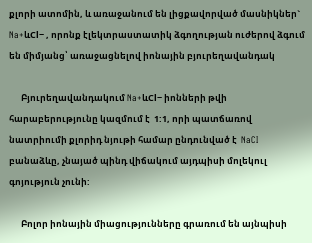քլորի ատոմին, և առաջանում են լիցքավորված մասնիկներ`  Na+ևCl− , որոնք էլեկտրաստատիկ ձգողության ուժերով ձգում են միմյանց՝ առաջացնելով իոնային բյուրեղավանդակ

      Բյուրեղավանդակում Na+ևCl− իոնների թվի հարաբերությունը կազմում է  1:1, որի պատճառով նատրիումի քլորիդ նյութի համար ընդունված է  NaCI  բանաձևը, չնայած պինդ վիճակում այդպիսի մոլեկուլ գոյություն չունի:

      Բոլոր իոնային միացությունները գրառում են այնպիսի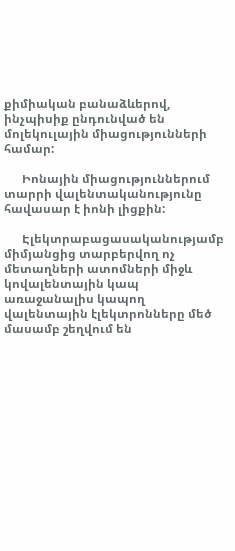քիմիական բանաձևերով, ինչպիսիք ընդունված են մոլեկուլային միացությունների համար:

      Իոնային միացություններում տարրի վալենտականությունը հավասար է իոնի լիցքին:

      Էլեկտրաբացասականությամբ միմյանցից տարբերվող ոչ մետաղների ատոմների միջև կովալենտային կապ առաջանալիս կապող վալենտային էլեկտրոնները մեծ մասամբ շեղվում են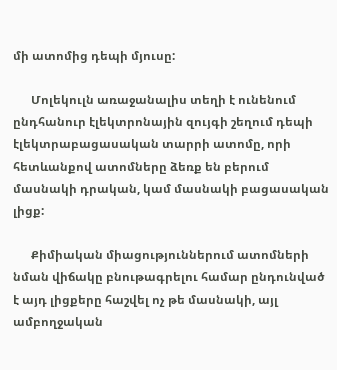մի ատոմից դեպի մյուսը:

      Մոլեկուլն առաջանալիս տեղի է ունենում ընդհանուր էլեկտրոնային զույգի շեղում դեպի էլեկտրաբացասական տարրի ատոմը, որի հետևանքով ատոմները ձեռք են բերում մասնակի դրական, կամ մասնակի բացասական լիցք:

      Քիմիական միացություններում ատոմների նման վիճակը բնութագրելու համար ընդունված է այդ լիցքերը հաշվել ոչ թե մասնակի, այլ ամբողջական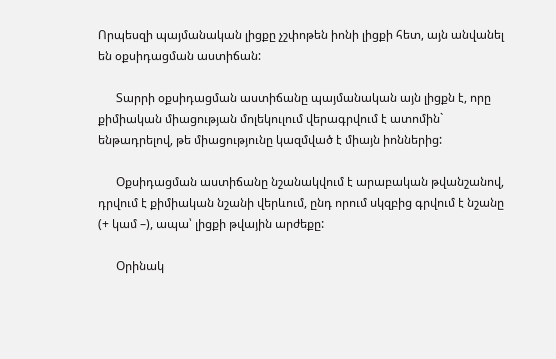Որպեսզի պայմանական լիցքը չշփոթեն իոնի լիցքի հետ, այն անվանել են օքսիդացման աստիճան:

      Տարրի օքսիդացման աստիճանը պայմանական այն լիցքն է, որը քիմիական միացության մոլեկուլում վերագրվում է ատոմին` ենթադրելով, թե միացությունը կազմված է միայն իոններից:

      Օքսիդացման աստիճանը նշանակվում է արաբական թվանշանով, դրվում է քիմիական նշանի վերևում, ընդ որում սկզբից գրվում է նշանը (+ կամ –), ապա՝ լիցքի թվային արժեքը:

      Օրինակ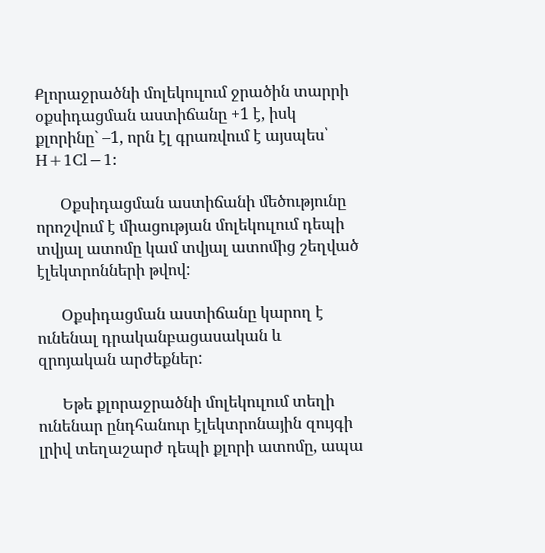Քլորաջրածնի մոլեկուլում ջրածին տարրի օքսիդացման աստիճանը +1 է, իսկ քլորինը` –1, որն էլ գրառվում է այսպես՝ H+1Cl−1:

      Օքսիդացման աստիճանի մեծությունը որոշվում է միացության մոլեկուլում դեպի տվյալ ատոմը կամ տվյալ ատոմից շեղված էլեկտրոնների թվով:

      Օքսիդացման աստիճանը կարող է ունենալ դրականբացասական և զրոյական արժեքներ:

      Եթե քլորաջրածնի մոլեկուլում տեղի ունենար ընդհանուր էլեկտրոնային զույգի լրիվ տեղաշարժ դեպի քլորի ատոմը, ապա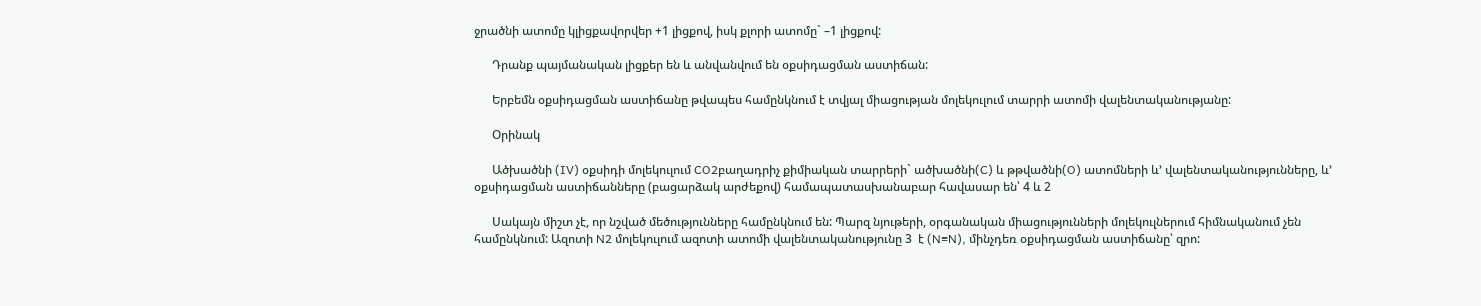ջրածնի ատոմը կլիցքավորվեր +1 լիցքով, իսկ քլորի ատոմը` –1 լիցքով:

      Դրանք պայմանական լիցքեր են և անվանվում են օքսիդացման աստիճան:

      Երբեմն օքսիդացման աստիճանը թվապես համընկնում է տվյալ միացության մոլեկուլում տարրի ատոմի վալենտականությանը:

      Օրինակ

      Ածխածնի (IV) օքսիդի մոլեկուլում CO2բաղադրիչ քիմիական տարրերի` ածխածնի(C) և թթվածնի(O) ատոմների և’ վալենտականությունները, և’ օքսիդացման աստիճանները (բացարձակ արժեքով) համապատասխանաբար հավասար են՝ 4 և 2

      Սակայն միշտ չէ, որ նշված մեծությունները համընկնում են: Պարզ նյութերի, օրգանական միացությունների մոլեկուլներում հիմնականում չեն համընկնում: Ազոտի N2 մոլեկուլում ազոտի ատոմի վալենտականությունը 3  է (N≡N), մինչդեռ օքսիդացման աստիճանը՝ զրո: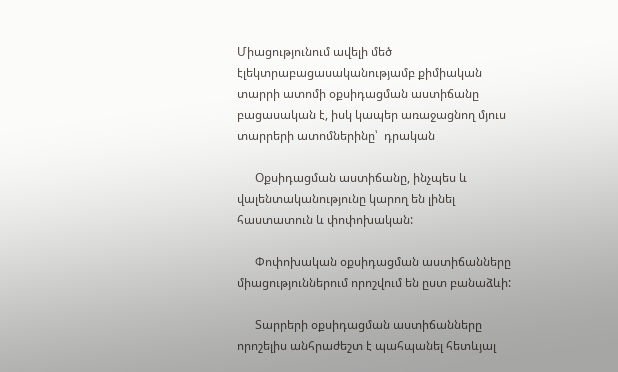Միացությունում ավելի մեծ էլեկտրաբացասականությամբ քիմիական տարրի ատոմի օքսիդացման աստիճանը բացասական է, իսկ կապեր առաջացնող մյուս տարրերի ատոմներինը՝  դրական

      Օքսիդացման աստիճանը, ինչպես և վալենտականությունը կարող են լինել հաստատուն և փոփոխական:

      Փոփոխական օքսիդացման աստիճանները միացություններում որոշվում են ըստ բանաձևի:

      Տարրերի օքսիդացման աստիճանները որոշելիս անհրաժեշտ է պահպանել հետևյալ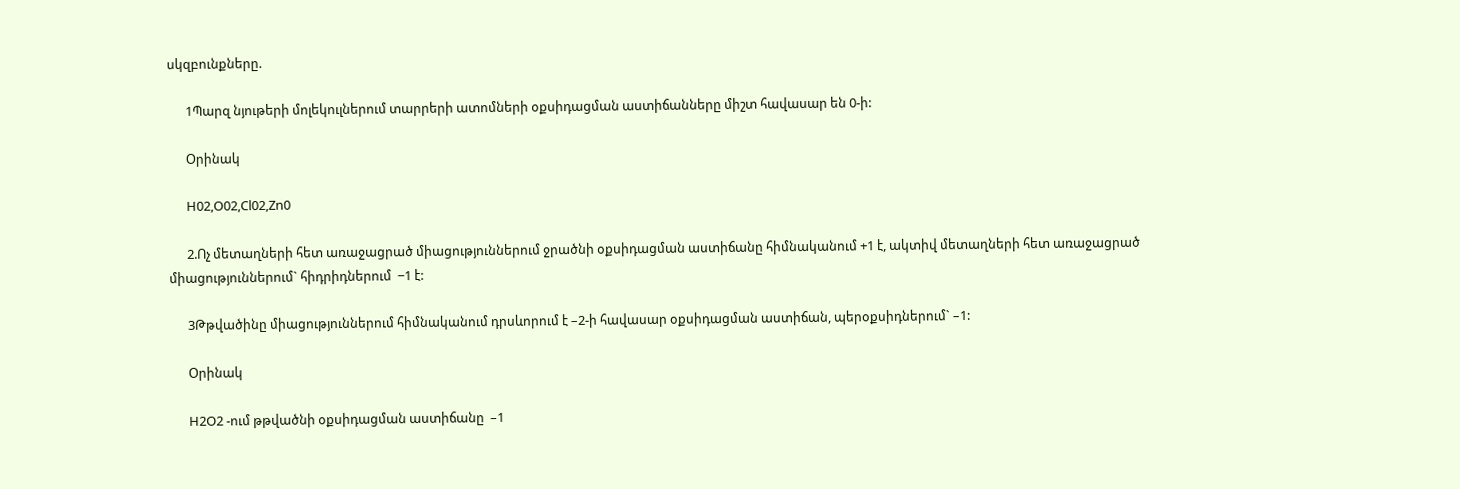սկզբունքները.

      1Պարզ նյութերի մոլեկուլներում տարրերի ատոմների օքսիդացման աստիճանները միշտ հավասար են 0-ի:

      Օրինակ

      H02,O02,Cl02,Zn0

      2.Ոչ մետաղների հետ առաջացրած միացություններում ջրածնի օքսիդացման աստիճանը հիմնականում +1 է, ակտիվ մետաղների հետ առաջացրած միացություններում` հիդրիդներում  −1 է:

      3Թթվածինը միացություններում հիմնականում դրսևորում է –2-ի հավասար օքսիդացման աստիճան, պերօքսիդներում` –1:

      Օրինակ

      H2O2 -ում թթվածնի օքսիդացման աստիճանը  –1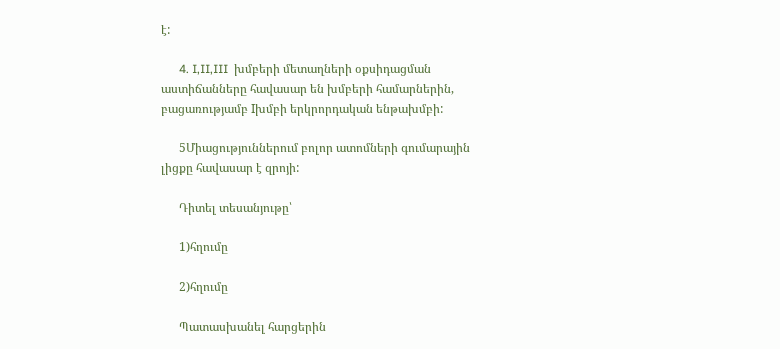է:

      4. I,II,III  խմբերի մետաղների օքսիդացման աստիճանները հավասար են խմբերի համարներին, բացառությամբ Iխմբի երկրորդական ենթախմբի:

      5Միացություններում բոլոր ատոմների գումարային լիցքը հավասար է զրոյի:

      Դիտել տեսանյութը՝

      1)հղումը

      2)հղումը

      Պատասխանել հարցերին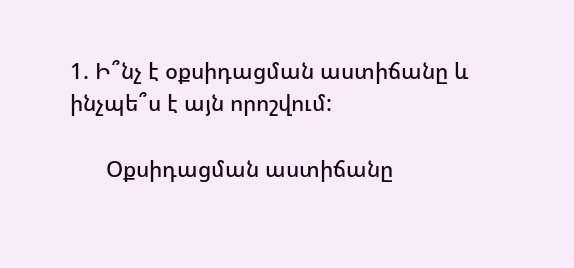1. Ի՞նչ է օքսիդացման աստիճանը և ինչպե՞ս է այն որոշվում:

      Օքսիդացման աստիճանը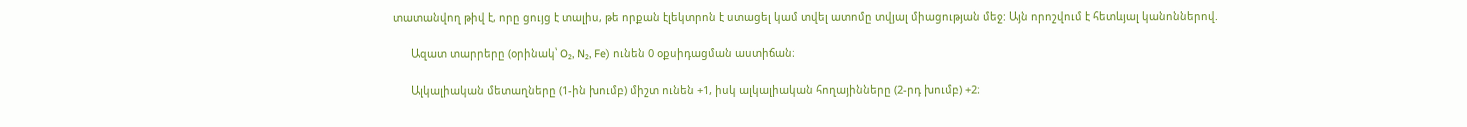տատանվող թիվ է, որը ցույց է տալիս, թե որքան էլեկտրոն է ստացել կամ տվել ատոմը տվյալ միացության մեջ: Այն որոշվում է հետևյալ կանոններով.

      Ազատ տարրերը (օրինակ՝ O₂, N₂, Fe) ունեն 0 օքսիդացման աստիճան։

      Ալկալիական մետաղները (1-ին խումբ) միշտ ունեն +1, իսկ ալկալիական հողայինները (2-րդ խումբ) +2։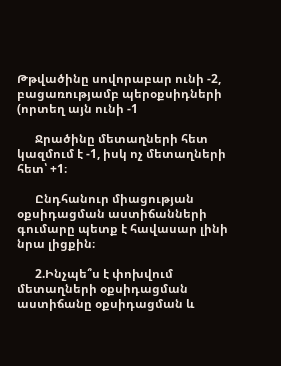Թթվածինը սովորաբար ունի -2, բացառությամբ պերօքսիդների (որտեղ այն ունի -1

      Ջրածինը մետաղների հետ կազմում է -1, իսկ ոչ մետաղների հետ՝ +1։

      Ընդհանուր միացության օքսիդացման աստիճանների գումարը պետք է հավասար լինի նրա լիցքին։

      2.Ինչպե՞ս է փոխվում մետաղների օքսիդացման աստիճանը օքսիդացման և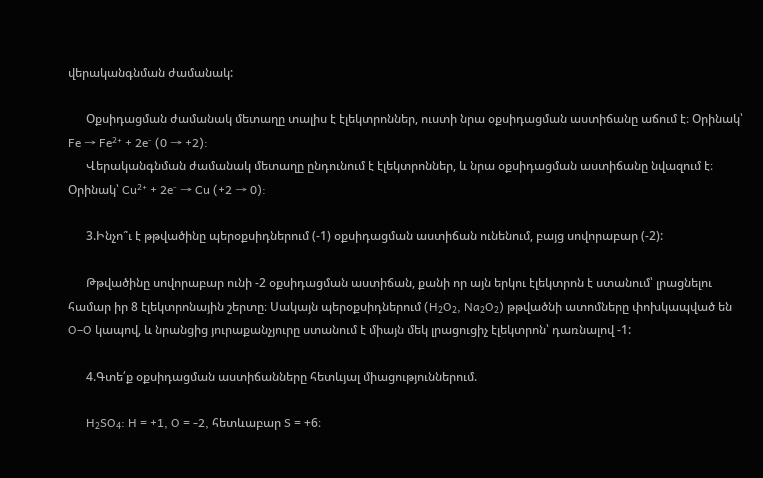վերականգնման ժամանակ:

      Օքսիդացման ժամանակ մետաղը տալիս է էլեկտրոններ, ուստի նրա օքսիդացման աստիճանը աճում է։ Օրինակ՝ Fe → Fe²⁺ + 2e⁻ (0 → +2):
      Վերականգնման ժամանակ մետաղը ընդունում է էլեկտրոններ, և նրա օքսիդացման աստիճանը նվազում է։ Օրինակ՝ Cu²⁺ + 2e⁻ → Cu (+2 → 0):

      3.Ինչո՞ւ է թթվածինը պերօքսիդներում (-1) օքսիդացման աստիճան ունենում, բայց սովորաբար (-2):

      Թթվածինը սովորաբար ունի -2 օքսիդացման աստիճան, քանի որ այն երկու էլեկտրոն է ստանում՝ լրացնելու համար իր 8 էլեկտրոնային շերտը։ Սակայն պերօքսիդներում (H₂O₂, Na₂O₂) թթվածնի ատոմները փոխկապված են O–O կապով, և նրանցից յուրաքանչյուրը ստանում է միայն մեկ լրացուցիչ էլեկտրոն՝ դառնալով -1:

      4.Գտե՛ք օքսիդացման աստիճանները հետևյալ միացություններում.

      H₂SO₄: H = +1, O = -2, հետևաբար S = +6։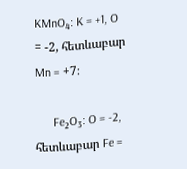KMnO₄: K = +1, O = -2, հետևաբար Mn = +7։

      Fe₂O₃: O = -2, հետևաբար Fe =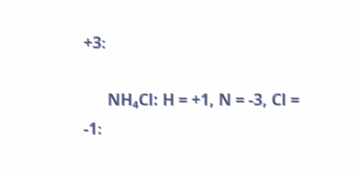+3։

      NH₄Cl: H = +1, N = -3, Cl = -1։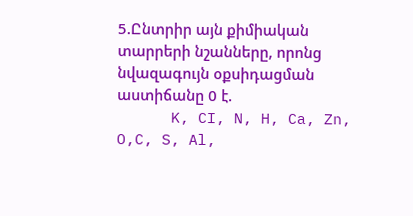5.Ընտրիր այն քիմիական տարրերի նշանները, որոնց նվազագույն օքսիդացման աստիճանը 0 է.
      K, CI, N, H, Ca, Zn, O,C, S, Al,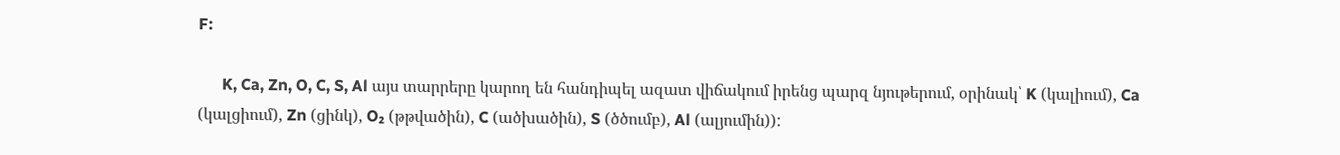F:

      K, Ca, Zn, O, C, S, Al այս տարրերը կարող են հանդիպել ազատ վիճակում իրենց պարզ նյութերում, օրինակ՝ K (կալիում), Ca (կալցիում), Zn (ցինկ), O₂ (թթվածին), C (ածխածին), S (ծծումբ), Al (ալյումին)):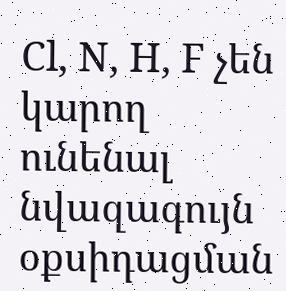Cl, N, H, F չեն կարող ունենալ նվազագույն օքսիդացման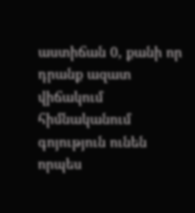աստիճան 0, քանի որ դրանք ազատ վիճակում հիմնականում գոյություն ունեն որպես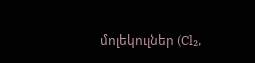մոլեկուլներ (Cl₂,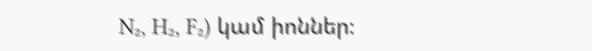N₂, H₂, F₂) կամ իոններ։